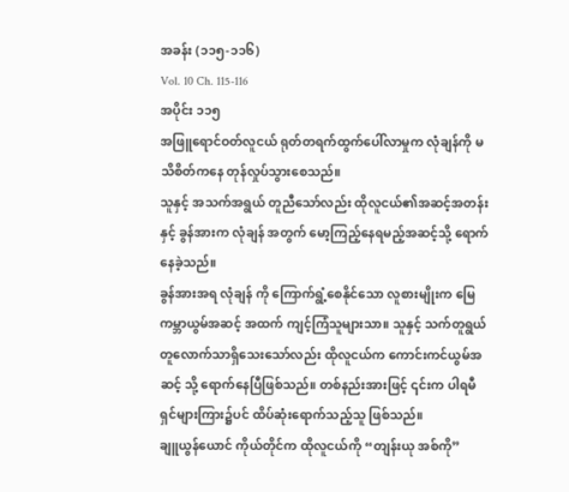အခန်း (၁၁၅-၁၁၆)
Vol. 10 Ch. 115-116
အပိုင်း ၁၁၅
အဖြူရောင်ဝတ်လူငယ် ရုတ်တရက်ထွက်ပေါ်လာမှုက လုံချန်ကို မသိစိတ်ကနေ တုန်လှုပ်သွားစေသည်။
သူနှင့် အသက်အရွယ် တူညီသော်လည်း ထိုလူငယ်၏အဆင့်အတန်း နှင့် ခွန်အားက လုံချန် အတွက် မော့ကြည့်နေရမည့်အဆင့်သို့ ရောက်နေခဲ့သည်။
ခွန်အားအရ လုံချန် ကို ကြောက်ရွံ့စေနိုင်သော လူစားမျိုးက မြေကမ္ဘာယွမ်အဆင့် အထက် ကျင့်ကြံသူများသာ။ သူနှင့် သက်တူရွယ်တူလောက်သာရှိသေးသော်လည်း ထိုလူငယ်က ကောင်းကင်ယွမ်အဆင့် သို့ ရောက်နေပြီဖြစ်သည်။ တစ်နည်းအားဖြင့် ၎င်းက ပါရမီရှင်များကြား၌ပင် ထိပ်ဆုံးရောက်သည့်သူ ဖြစ်သည်။
ချူယွန်ယောင် ကိုယ်တိုင်က ထိုလူငယ်ကို “တျန်းယု အစ်ကို”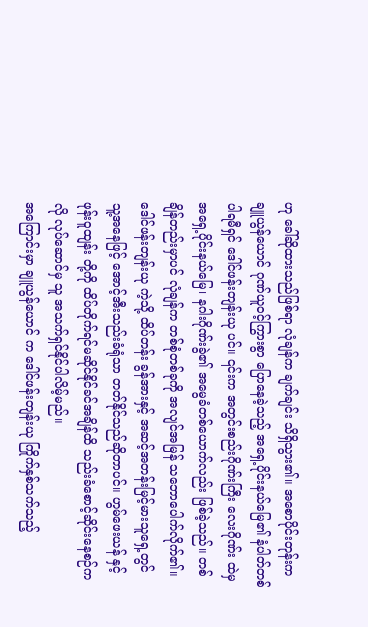ဟု ခေါ်ဆိုထားသည်ဖြစ်ရာ လုံချန်က ချက်ချင်း သိရှိသွား၏။ အစောပိုင်းတုန်းက ချူယွန်ယောင် ဂုဏ်ယူဝင့်ကြွားစွာ ပြောနေခဲ့သည့် အရှေ့ပိုင်းနယ်မြေ၏ နံပါတ်တစ်ပါရမီရှင် ဒေါင်ဖန်းတျန်းယု ပင်။ ၎င်းက အတွင်းစည်းဂိုဏ်းကြီး လေးဂိုဏ်း ထဲမှ အရှေ့ပိုင်းနယ်မြေ၊ နဂါးဂိုဏ်းခွဲ၏ အမွေခံတစ်ယောက်လည်း ဖြစ်ခဲ့သည်။ တစ်ချိန်တည်းမှာပင် လုံချန်က တစ်စုံတစ်ခုကို အလျင်အမြန် သဘောပေါက်လိုက်၏။ ဒေါင်ဖန်းတျန်းယု ကဲ့သို့ ထိပ်တန်း ခွန်အားနှင့် အဆင့်အတန်းမြင့်မားသူရှေ့တွင် သူ့အနေဖြင့် အောင့်အီးသည်းခံရုံသာ တတ်နိုင်သည်ဆိုတာပင်။ ဟွမ်ဖေးယန် နှင့် ဖုန်းဝူထျန်း တို့ကို ထိပ်တိုက်ရင်မဆိုင်နိုင်ခင်အချိန်ထိ သည်းခံစောင့်ဆိုင်းနေစဉ်ကလို လုပ်ဆောင်မှ သူ အသက်ရှင်နိုင်ပါလိမ့်မည်။
အကြောင်းမှာ ချူယွန်ယောင် က ဒေါင်ဖန်းတျန်းယု ကြိုက်နှစ်သက်သည့်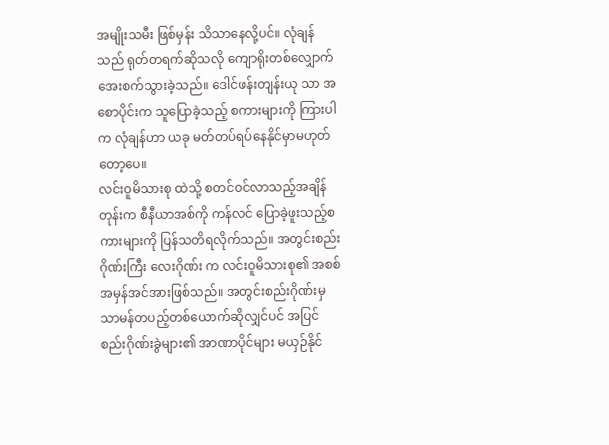အမျိုးသမီး ဖြစ်မှန်း သိသာနေလို့ပင်။ လုံချန် သည် ရုတ်တရက်ဆိုသလို ကျောရိုးတစ်လျှောက် အေးစက်သွားခဲ့သည်။ ဒေါင်ဖန်းတျန်းယု သာ အစောပိုင်းက သူပြောခဲ့သည့် စကားများကို ကြားပါက လုံချန်ဟာ ယခု မတ်တပ်ရပ်နေနိုင်မှာမဟုတ်တော့ပေ။
လင်းဝူမိသားစု ထဲသို့ စတင်ဝင်လာသည့်အချိန်တုန်းက စီနီယာအစ်ကို ကန်လင် ပြောခဲ့ဖူးသည့်စကားများကို ပြန်သတိရလိုက်သည်။ အတွင်းစည်းဂိုဏ်းကြီး လေးဂိုဏ်း က လင်းဝူမိသားစု၏ အစစ်အမှန်အင်အားဖြစ်သည်။ အတွင်းစည်းဂိုဏ်းမှ သာမန်တပည့်တစ်ယောက်ဆိုလျှင်ပင် အပြင်စည်းဂိုဏ်းခွဲများ၏ အာဏာပိုင်များ မယှဉ်နိုင်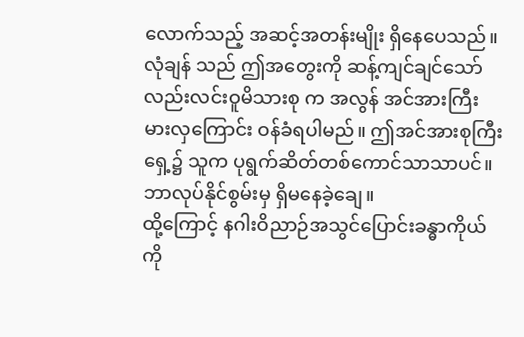လောက်သည့် အဆင့်အတန်းမျိုး ရှိနေပေသည်။
လုံချန် သည် ဤအတွေးကို ဆန့်ကျင်ချင်သော်လည်းလင်းဝူမိသားစု က အလွန် အင်အားကြီးမားလှကြောင်း ဝန်ခံရပါမည်။ ဤအင်အားစုကြီးရှေ့၌ သူက ပုရွက်ဆိတ်တစ်ကောင်သာသာပင်။ ဘာလုပ်နိုင်စွမ်းမှ ရှိမနေခဲ့ချေ။
ထို့ကြောင့် နဂါးဝိညာဉ်အသွင်ပြောင်းခန္ဓာကိုယ်ကို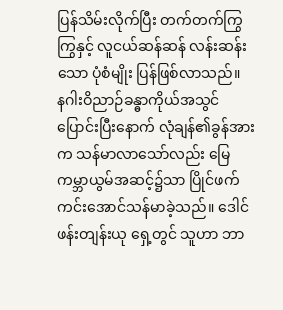ပြန်သိမ်းလိုက်ပြီး တက်တက်ကြွကြွနှင့် လူငယ်ဆန်ဆန် လန်းဆန်းသော ပုံစံမျိုး ပြန်ဖြစ်လာသည်။
နဂါးဝိညာဉ်ခန္ဓာကိုယ်အသွင်ပြောင်းပြီးနောက် လုံချန်၏ခွန်အားက သန်မာလာသော်လည်း မြေကမ္ဘာယွမ်အဆင့်၌သာ ပြိုင်ဖက်ကင်းအောင်သန်မာခဲ့သည်။ ဒေါင်ဖန်းတျန်းယု ရှေ့တွင် သူဟာ ဘာ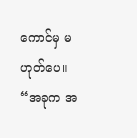ကောင်မှ မဟုတ်ပေ။
“အခုက အ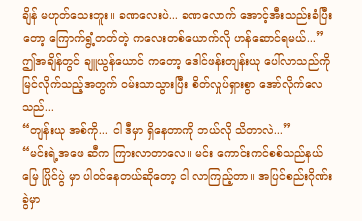ချိန် မဟုတ်သေးဘူး။ ခဏလေးပဲ... ခဏလောက် အောင့်အီးသည်းခံပြီးတော့ ကြောက်ရွံ့တတ်တဲ့ ကလေးတစ်ယောက်လို ဟန်ဆောင်ရမယ်...”
ဤအချိန်တွင် ချူယွန်ယောင် ကတော့ ဒေါင်ဖန်းတျန်းယု ပေါ်လာသည်ကို မြင်လိုက်သည့်အတွက် ဝမ်းသာသွားပြီး စိတ်လှုပ်ရှားစွာ အော်လိုက်လေသည်...
“တျန်းယု အစ်ကို... ငါ ဒီမှာ ရှိနေတာကို ဘယ်လို သိတာလဲ...”
“မင်းရဲ့အဖေ ဆီက ကြားလာတာလေ။ မင်း ကောင်းကင်စစ်သည်နယ်မြေ ပြိုင်ပွဲ မှာ ပါဝင်နေတယ်ဆိုတော့ ငါ လာကြည့်တာ။ အပြင်စည်းဂိုဏ်းခွဲမှာ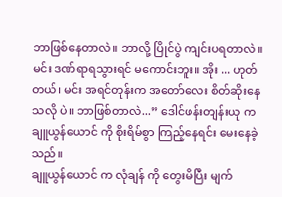ဘာဖြစ်နေတာလဲ။ ဘာလို့ ပြိုင်ပွဲ ကျင်းပရတာလဲ။ မင်း ဒဏ်ရာရသွားရင် မကောင်းဘူး။ အိုး ... ဟုတ်တယ်၊ မင်း အရင်တုန်းက အတော်လေး စိတ်ဆိုးနေသလို ပဲ။ ဘာဖြစ်တာလဲ...” ဒေါင်ဖန်းတျန်းယု က ချူယွန်ယောင် ကို စိုးရိမ်စွာ ကြည့်နေရင်း မေးနေခဲ့သည်။
ချူယွန်ယောင် က လုံချန် ကို တွေးမိပြီး မျက်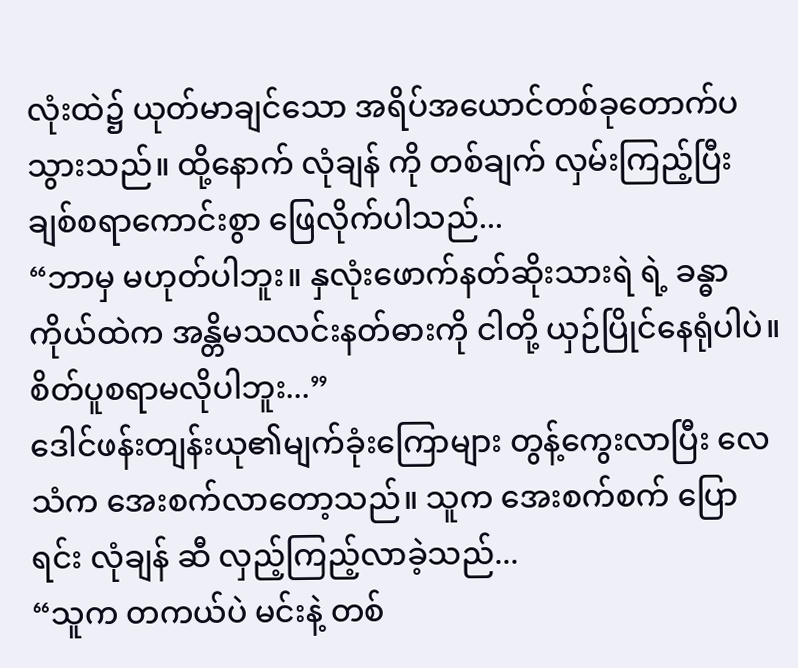လုံးထဲ၌ ယုတ်မာချင်သော အရိပ်အယောင်တစ်ခုတောက်ပသွားသည်။ ထို့နောက် လုံချန် ကို တစ်ချက် လှမ်းကြည့်ပြီး ချစ်စရာကောင်းစွာ ဖြေလိုက်ပါသည်...
“ဘာမှ မဟုတ်ပါဘူး။ နှလုံးဖောက်နတ်ဆိုးသားရဲ ရဲ့ ခန္ဓာကိုယ်ထဲက အန္တိမသလင်းနတ်ဓားကို ငါတို့ ယှဉ်ပြိုင်နေရုံပါပဲ။ စိတ်ပူစရာမလိုပါဘူး...”
ဒေါင်ဖန်းတျန်းယု၏မျက်ခုံးကြောများ တွန့်ကွေးလာပြီး လေသံက အေးစက်လာတော့သည်။ သူက အေးစက်စက် ပြောရင်း လုံချန် ဆီ လှည့်ကြည့်လာခဲ့သည်...
“သူက တကယ်ပဲ မင်းနဲ့ တစ်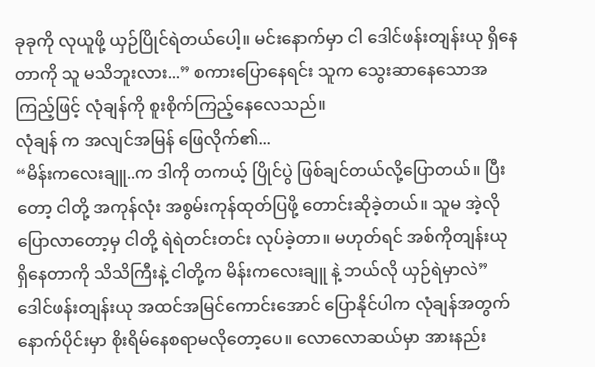ခုခုကို လုယူဖို့ ယှဉ်ပြိုင်ရဲတယ်ပေါ့။ မင်းနောက်မှာ ငါ ဒေါင်ဖန်းတျန်းယု ရှိနေတာကို သူ မသိဘူးလား...” စကားပြောနေရင်း သူက သွေးဆာနေသောအကြည့်ဖြင့် လုံချန်ကို စူးစိုက်ကြည့်နေလေသည်။
လုံချန် က အလျင်အမြန် ဖြေလိုက်၏...
“မိန်းကလေးချူ..က ဒါကို တကယ့် ပြိုင်ပွဲ ဖြစ်ချင်တယ်လို့ပြောတယ်။ ပြီးတော့ ငါတို့ အကုန်လုံး အစွမ်းကုန်ထုတ်ပြဖို့ တောင်းဆိုခဲ့တယ်။ သူမ အဲ့လို ပြောလာတော့မှ ငါတို့ ရဲရဲတင်းတင်း လုပ်ခဲ့တာ။ မဟုတ်ရင် အစ်ကိုတျန်းယု ရှိနေတာကို သိသိကြီးနဲ့ ငါတို့က မိန်းကလေးချူ နဲ့ ဘယ်လို ယှဉ်ရဲမှာလဲ”
ဒေါင်ဖန်းတျန်းယု အထင်အမြင်ကောင်းအောင် ပြောနိုင်ပါက လုံချန်အတွက် နောက်ပိုင်းမှာ စိုးရိမ်နေစရာမလိုတော့ပေ။ လောလောဆယ်မှာ အားနည်း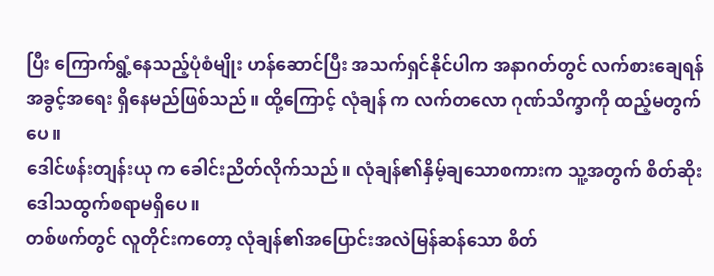ပြီး ကြောက်ရွံ့နေသည့်ပုံစံမျိုး ဟန်ဆောင်ပြီး အသက်ရှင်နိုင်ပါက အနာဂတ်တွင် လက်စားချေရန် အခွင့်အရေး ရှိနေမည်ဖြစ်သည်။ ထို့ကြောင့် လုံချန် က လက်တလော ဂုဏ်သိက္ခာကို ထည့်မတွက်ပေ။
ဒေါင်ဖန်းတျန်းယု က ခေါင်းညိတ်လိုက်သည်။ လုံချန်၏နှိမ့်ချသောစကားက သူ့အတွက် စိတ်ဆိုးဒေါသထွက်စရာမရှိပေ။
တစ်ဖက်တွင် လူတိုင်းကတော့ လုံချန်၏အပြောင်းအလဲမြန်ဆန်သော စိတ်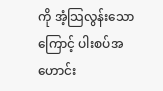ကို အံ့သြလွန်းသောကြောင့် ပါးစပ်အဟောင်း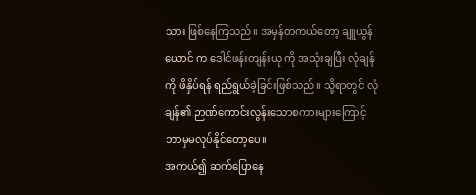သား ဖြစ်နေကြသည်။ အမှန်တကယ်တော့ ချူယွန်ယောင် က ဒေါင်ဖန်းတျန်းယု ကို အသုံးချပြီး လုံချန် ကို ဖိနှိပ်ရန် ရည်ရွယ်ခဲ့ခြင်းဖြစ်သည်။ သို့ရာတွင် လုံချန်၏ ဉာဏ်ကောင်းလွန်းသောစကားများကြောင့် ဘာမှမလုပ်နိုင်တော့ပေ။
အကယ်၍ ဆက်ပြောနေ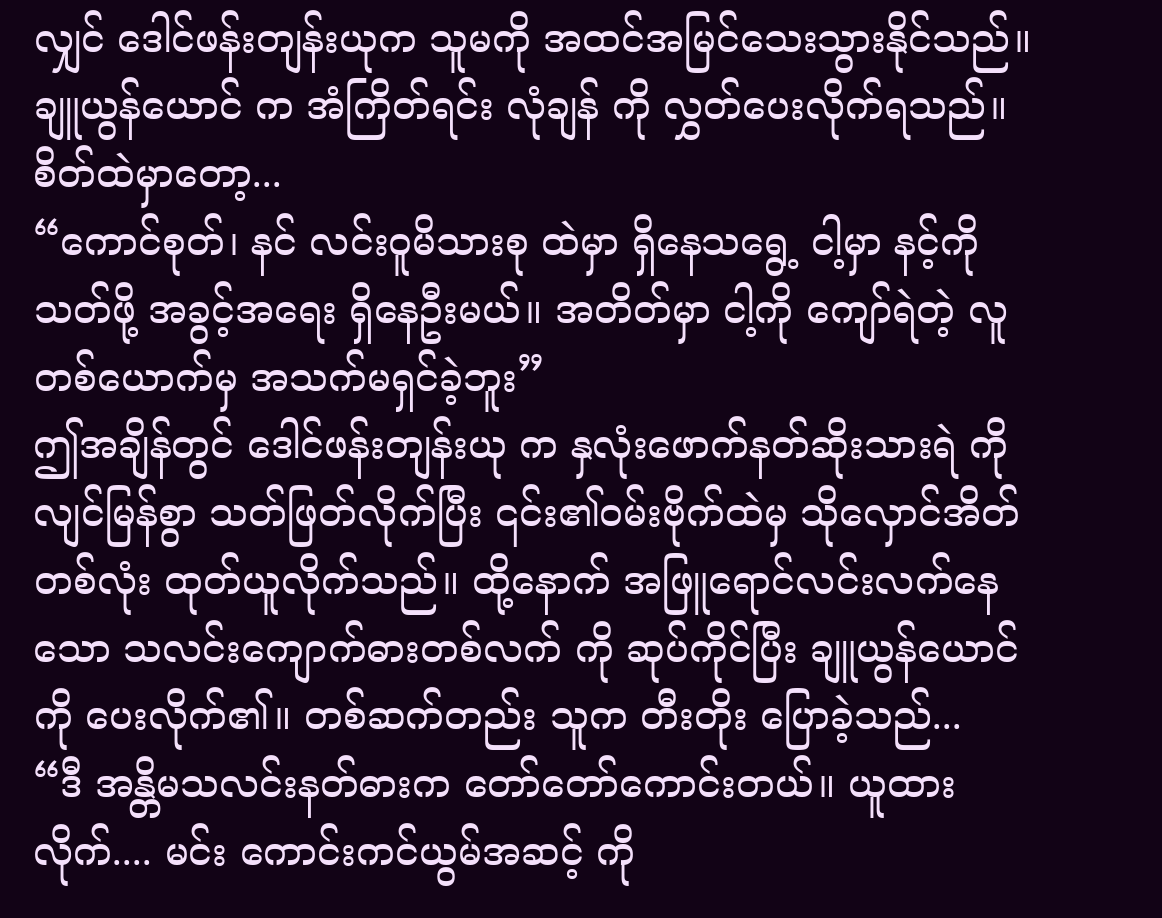လျှင် ဒေါင်ဖန်းတျန်းယုက သူမကို အထင်အမြင်သေးသွားနိုင်သည်။ ချူယွန်ယောင် က အံကြိတ်ရင်း လုံချန် ကို လွှတ်ပေးလိုက်ရသည်။ စိတ်ထဲမှာတော့...
“ကောင်စုတ်၊ နင် လင်းဝူမိသားစု ထဲမှာ ရှိနေသရွေ့ ငါ့မှာ နင့်ကို သတ်ဖို့ အခွင့်အရေး ရှိနေဦးမယ်။ အတိတ်မှာ ငါ့ကို ကျော်ရဲတဲ့ လူ တစ်ယောက်မှ အသက်မရှင်ခဲ့ဘူး”
ဤအချိန်တွင် ဒေါင်ဖန်းတျန်းယု က နှလုံးဖောက်နတ်ဆိုးသားရဲ ကို လျင်မြန်စွာ သတ်ဖြတ်လိုက်ပြီး ၎င်း၏ဝမ်းဗိုက်ထဲမှ သိုလှောင်အိတ်တစ်လုံး ထုတ်ယူလိုက်သည်။ ထို့နောက် အဖြူရောင်လင်းလက်နေသော သလင်းကျောက်ဓားတစ်လက် ကို ဆုပ်ကိုင်ပြီး ချူယွန်ယောင် ကို ပေးလိုက်၏။ တစ်ဆက်တည်း သူက တီးတိုး ပြောခဲ့သည်...
“ဒီ အန္တိမသလင်းနတ်ဓားက တော်တော်ကောင်းတယ်။ ယူထားလိုက်.... မင်း ကောင်းကင်ယွမ်အဆင့် ကို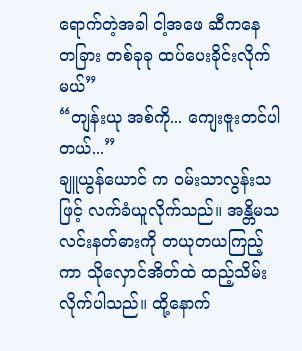ရောက်တဲ့အခါ ငါ့အဖေ ဆီကနေ တခြား တစ်ခုခု ထပ်ပေးခိုင်းလိုက်မယ်”
“တျန်းယု အစ်ကို... ကျေးဇူးတင်ပါတယ်...”
ချူယွန်ယောင် က ဝမ်းသာလွန်းသဖြင့် လက်ခံယူလိုက်သည်။ အန္တိမသလင်းနတ်ဓားကို တယုတယကြည့်ကာ သိုလှောင်အိတ်ထဲ ထည့်သိမ်းလိုက်ပါသည်။ ထို့နောက်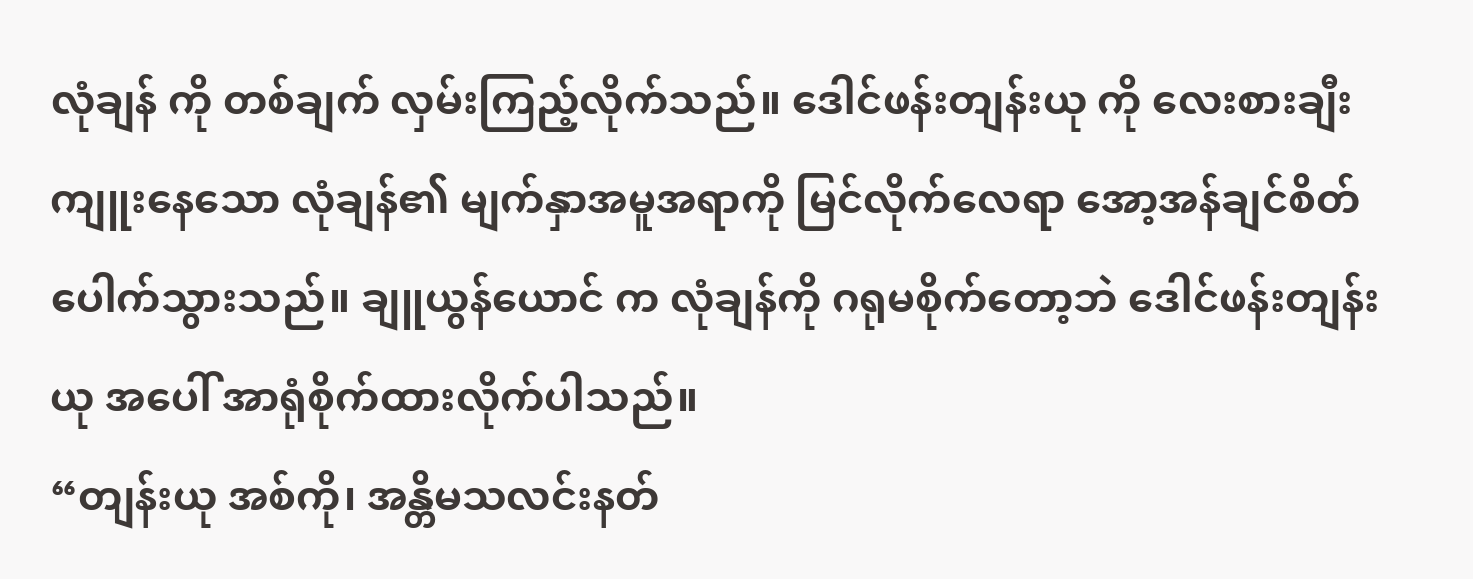လုံချန် ကို တစ်ချက် လှမ်းကြည့်လိုက်သည်။ ဒေါင်ဖန်းတျန်းယု ကို လေးစားချီးကျူးနေသော လုံချန်၏ မျက်နှာအမူအရာကို မြင်လိုက်လေရာ အော့အန်ချင်စိတ် ပေါက်သွားသည်။ ချူယွန်ယောင် က လုံချန်ကို ဂရုမစိုက်တော့ဘဲ ဒေါင်ဖန်းတျန်းယု အပေါ် အာရုံစိုက်ထားလိုက်ပါသည်။
“တျန်းယု အစ်ကို၊ အန္တိမသလင်းနတ်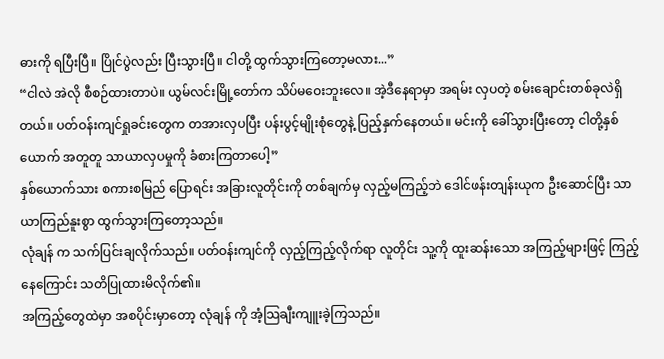ဓားကို ရပြီးပြီ။ ပြိုင်ပွဲလည်း ပြီးသွားပြီ။ ငါတို့ ထွက်သွားကြတော့မလား...”
“ငါလဲ အဲလို စီစဉ်ထားတာပဲ။ ယွမ်လင်းမြို့တော်က သိပ်မဝေးဘူးလေ။ အဲ့ဒီနေရာမှာ အရမ်း လှပတဲ့ စမ်းချောင်းတစ်ခုလဲရှိတယ်။ ပတ်ဝန်းကျင်ရှုခင်းတွေက တအားလှပပြီး ပန်းပွင့်မျိုးစုံတွေနဲ့ ပြည့်နှက်နေတယ်။ မင်းကို ခေါ်သွားပြီးတော့ ငါတို့နှစ်ယောက် အတူတူ သာယာလှပမှုကို ခံစားကြတာပေါ့”
နှစ်ယောက်သား စကားစမြည် ပြောရင်း အခြားလူတိုင်းကို တစ်ချက်မှ လှည့်မကြည့်ဘဲ ဒေါင်ဖန်းတျန်းယုက ဦးဆောင်ပြီး သာယာကြည်နူးစွာ ထွက်သွားကြတော့သည်။
လုံချန် က သက်ပြင်းချလိုက်သည်။ ပတ်ဝန်းကျင်ကို လှည့်ကြည့်လိုက်ရာ လူတိုင်း သူ့ကို ထူးဆန်းသော အကြည့်များဖြင့် ကြည့်နေကြောင်း သတိပြုထားမိလိုက်၏။
အကြည့်တွေထဲမှာ အစပိုင်းမှာတော့ လုံချန် ကို အံ့သြချီးကျူးခဲ့ကြသည်။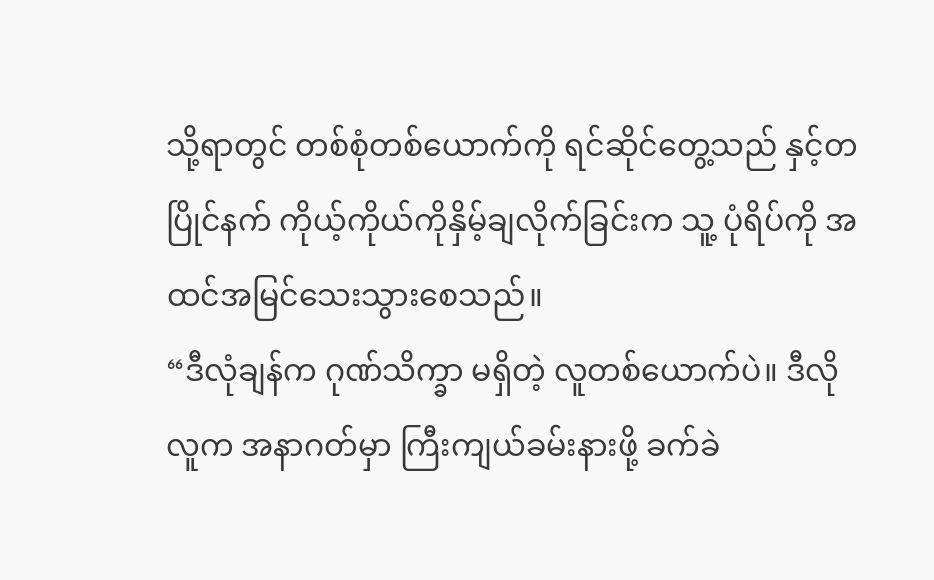သို့ရာတွင် တစ်စုံတစ်ယောက်ကို ရင်ဆိုင်တွေ့သည် နှင့်တပြိုင်နက် ကိုယ့်ကိုယ်ကိုနှိမ့်ချလိုက်ခြင်းက သူ့ ပုံရိပ်ကို အထင်အမြင်သေးသွားစေသည်။
“ဒီလုံချန်က ဂုဏ်သိက္ခာ မရှိတဲ့ လူတစ်ယောက်ပဲ။ ဒီလို လူက အနာဂတ်မှာ ကြီးကျယ်ခမ်းနားဖို့ ခက်ခဲ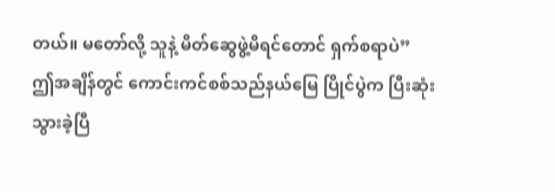တယ်။ မတော်လို့ သူနဲ့ မိတ်ဆွေဖွဲ့မိရင်တောင် ရှက်စရာပဲ”
ဤအချိန်တွင် ကောင်းကင်စစ်သည်နယ်မြေ ပြိုင်ပွဲက ပြီးဆုံးသွားခဲ့ပြီ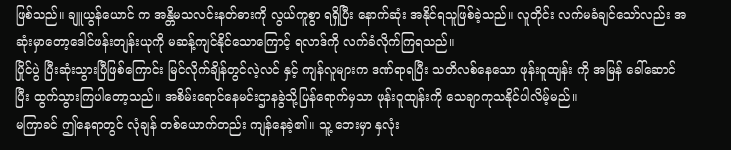ဖြစ်သည်။ ချူယွန်ယောင် က အန္တိမသလင်းနတ်ဓားကို လွယ်ကူစွာ ရရှိပြီး နောက်ဆုံး အနိုင်ရသူဖြစ်ခဲ့သည်။ လူတိုင်း လက်မခံချင်သော်လည်း အဆုံးမှာတော့ဒေါင်ဖန်းတျန်းယုကို မဆန့်ကျင်နိုင်သောကြောင့် ရလာဒ်ကို လက်ခံလိုက်ကြရသည်။
ပြိုင်ပွဲ ပြီးဆုံးသွားပြီဖြစ်ကြောင်း မြင်လိုက်ချိန်တွင်လဲ့လင် နှင့် ကျန်လူများက ဒဏ်ရာရပြီး သတိလစ်နေသော ဖုန်းဝူထျန်း ကို အမြန် ခေါ်ဆောင်ပြီး ထွက်သွားကြပါတော့သည်။ အစိမ်းရောင်နေမင်းဌာနခွဲသို့ပြန်ရောက်မှသာ ဖုန်းဝူထျန်းကို သေချာကုသနိုင်ပါလိမ့်မည်။
မကြာခင် ဤနေရာတွင် လုံချန် တစ်ယောက်တည်း ကျန်နေခဲ့၏။ သူ့ ဘေးမှာ နှလုံး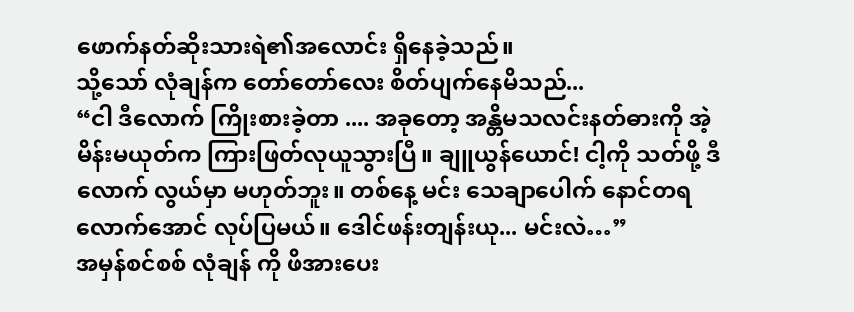ဖောက်နတ်ဆိုးသားရဲ၏အလောင်း ရှိနေခဲ့သည်။
သို့သော် လုံချန်က တော်တော်လေး စိတ်ပျက်နေမိသည်...
“ငါ ဒီလောက် ကြိုးစားခဲ့တာ .... အခုတော့ အန္တိမသလင်းနတ်ဓားကို အဲ့မိန်းမယုတ်က ကြားဖြတ်လုယူသွားပြီ။ ချူယွန်ယောင်! ငါ့ကို သတ်ဖို့ ဒီလောက် လွယ်မှာ မဟုတ်ဘူး။ တစ်နေ့ မင်း သေချာပေါက် နောင်တရလောက်အောင် လုပ်ပြမယ်။ ဒေါင်ဖန်းတျန်းယု... မင်းလဲ…”
အမှန်စင်စစ် လုံချန် ကို ဖိအားပေး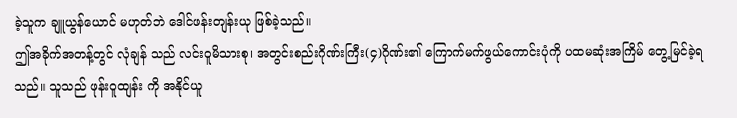ခဲ့သူက ချူယွန်ယောင် မဟုတ်ဘဲ ဒေါင်ဖန်းတျန်းယု ဖြစ်ခဲ့သည်။
ဤအခိုက်အတန့်တွင် လုံချန် သည် လင်းဝူမိသားစု၊ အတွင်းစည်းဂိုဏ်းကြီး(၄)ဂိုဏ်း၏ ကြောက်မက်ဖွယ်ကောင်းပုံကို ပထမဆုံးအကြိမ် တွေ့မြင်ခဲ့ရသည်။ သူသည် ဖုန်းဝူထျန်း ကို အနိုင်ယူ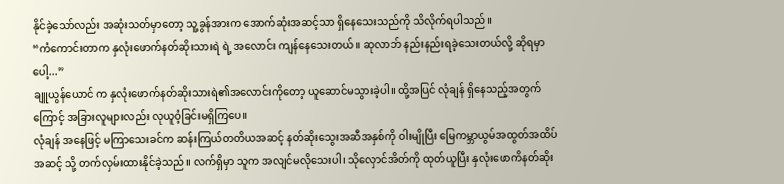နိုင်ခဲ့သော်လည်း အဆုံးသတ်မှာတော့ သူ့ခွန်အားက အောက်ဆုံးအဆင့်သာ ရှိနေသေးသည်ကို သိလိုက်ရပါသည်။
“ကံကောင်းတာက နှလုံးဖောက်နတ်ဆိုးသားရဲ ရဲ့ အလောင်း ကျန်နေသေးတယ်။ ဆုလာဘ် နည်းနည်းရခဲ့သေးတယ်လို့ ဆိုရမှာပေါ့...”
ချူယွန်ယောင် က နှလုံးဖောက်နတ်ဆိုးသားရဲ၏အလောင်းကိုတော့ ယူဆောင်မသွားခဲ့ပါ။ ထို့အပြင် လုံချန် ရှိနေသည့်အတွက်ကြောင့် အခြားလူများလည်း လုယူဝံ့ခြင်းမရှိကြပေ။
လုံချန် အနေဖြင့် မကြာသေးခင်က ဆန်းကြယ်တတိယအဆင့် နတ်ဆိုးသွေးအဆီအနှစ်ကို ဝါးမျိုပြီး မြေကမ္ဘာယွမ်အထွတ်အထိပ်အဆင့် သို့ တက်လှမ်းထားနိုင်ခဲ့သည်။ လက်ရှိမှာ သူက အလျင်မလိုသေးပါ၊ သိုလှောင်အိတ်ကို ထုတ်ယူပြီး နှလုံးဖောကိနတ်ဆိုး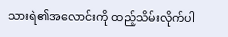သားရဲ၏အလောင်းကို ထည့်သိမ်းလိုက်ပါ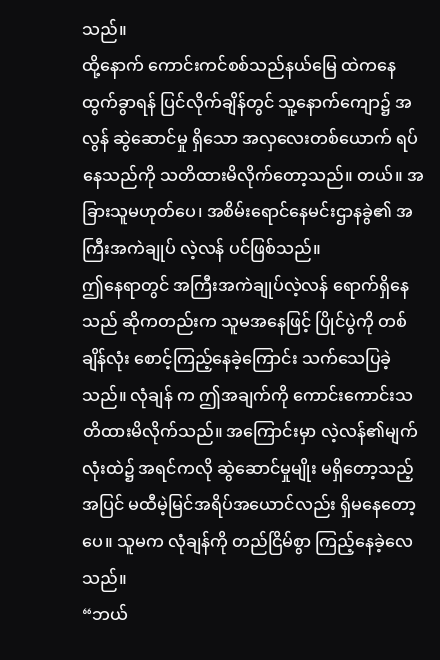သည်။
ထို့နောက် ကောင်းကင်စစ်သည်နယ်မြေ ထဲကနေ ထွက်ခွာရန် ပြင်လိုက်ချိန်တွင် သူ့နောက်ကျော၌ အလွန် ဆွဲဆောင်မှု ရှိသော အလှလေးတစ်ယောက် ရပ်နေသည်ကို သတိထားမိလိုက်တော့သည်။ တယ်။ အခြားသူမဟုတ်ပေ၊ အစိမ်းရောင်နေမင်းဌာနခွဲ၏ အကြီးအကဲချုပ် လဲ့လန် ပင်ဖြစ်သည်။
ဤနေရာတွင် အကြီးအကဲချုပ်လဲ့လန် ရောက်ရှိနေသည် ဆိုကတည်းက သူမအနေဖြင့် ပြိုင်ပွဲကို တစ်ချိန်လုံး စောင့်ကြည့်နေခဲ့ကြောင်း သက်သေပြခဲ့သည်။ လုံချန် က ဤအချက်ကို ကောင်းကောင်းသတိထားမိလိုက်သည်။ အကြောင်းမှာ လဲ့လန်၏မျက်လုံးထဲ၌ အရင်ကလို ဆွဲဆောင်မှုမျိုး မရှိတော့သည့်အပြင် မထီမဲ့မြင်အရိပ်အယောင်လည်း ရှိမနေတော့ပေ။ သူမက လုံချန်ကို တည်ငြိမ်စွာ ကြည့်နေခဲ့လေသည်။
“ဘယ်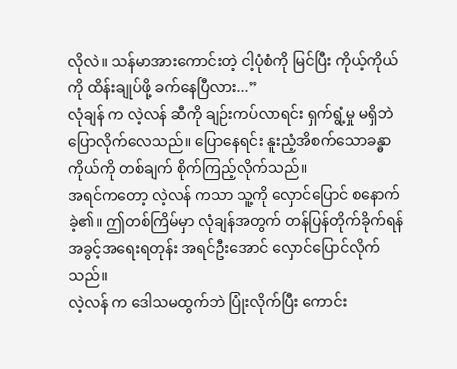လိုလဲ။ သန်မာအားကောင်းတဲ့ ငါ့ပုံစံကို မြင်ပြီး ကိုယ့်ကိုယ်ကို ထိန်းချုပ်ဖို့ ခက်နေပြီလား...”
လုံချန် က လဲ့လန် ဆီကို ချဉ်းကပ်လာရင်း ရှက်ရွံ့မှု မရှိဘဲ ပြောလိုက်လေသည်။ ပြောနေရင်း နူးညံ့အိစက်သောခန္ဓာကိုယ်ကို တစ်ချက် စိုက်ကြည့်လိုက်သည်။
အရင်ကတော့ လဲ့လန် ကသာ သူ့ကို လှောင်ပြောင် စနောက်ခဲ့၏။ ဤတစ်ကြိမ်မှာ လုံချန်အတွက် တန်ပြန်တိုက်ခိုက်ရန် အခွင့်အရေးရတုန်း အရင်ဦးအောင် လှောင်ပြောင်လိုက်သည်။
လဲ့လန် က ဒေါသမထွက်ဘဲ ပြုံးလိုက်ပြီး ကောင်း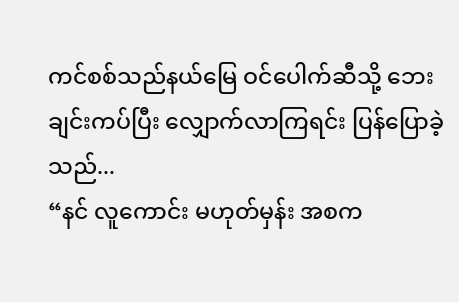ကင်စစ်သည်နယ်မြေ ဝင်ပေါက်ဆီသို့ ဘေးချင်းကပ်ပြီး လျှောက်လာကြရင်း ပြန်ပြောခဲ့သည်...
“နင် လူကောင်း မဟုတ်မှန်း အစက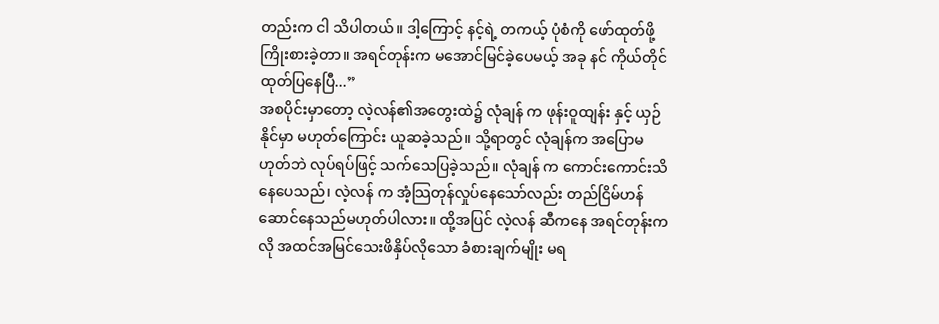တည်းက ငါ သိပါတယ်။ ဒါ့ကြောင့် နင့်ရဲ့ တကယ့် ပုံစံကို ဖော်ထုတ်ဖို့ ကြိုးစားခဲ့တာ။ အရင်တုန်းက မအောင်မြင်ခဲ့ပေမယ့် အခု နင် ကိုယ်တိုင် ထုတ်ပြနေပြီ...”
အစပိုင်းမှာတော့ လဲ့လန်၏အတွေးထဲ၌ လုံချန် က ဖုန်းဝူထျန်း နှင့် ယှဉ်နိုင်မှာ မဟုတ်ကြောင်း ယူဆခဲ့သည်။ သို့ရာတွင် လုံချန်က အပြောမဟုတ်ဘဲ လုပ်ရပ်ဖြင့် သက်သေပြခဲ့သည်။ လုံချန် က ကောင်းကောင်းသိနေပေသည်၊ လဲ့လန် က အံ့သြတုန်လှုပ်နေသော်လည်း တည်ငြိမ်ဟန်ဆောင်နေသည်မဟုတ်ပါလား။ ထို့အပြင် လဲ့လန် ဆီကနေ အရင်တုန်းကလို အထင်အမြင်သေးဖိနှိပ်လိုသော ခံစားချက်မျိုး မရ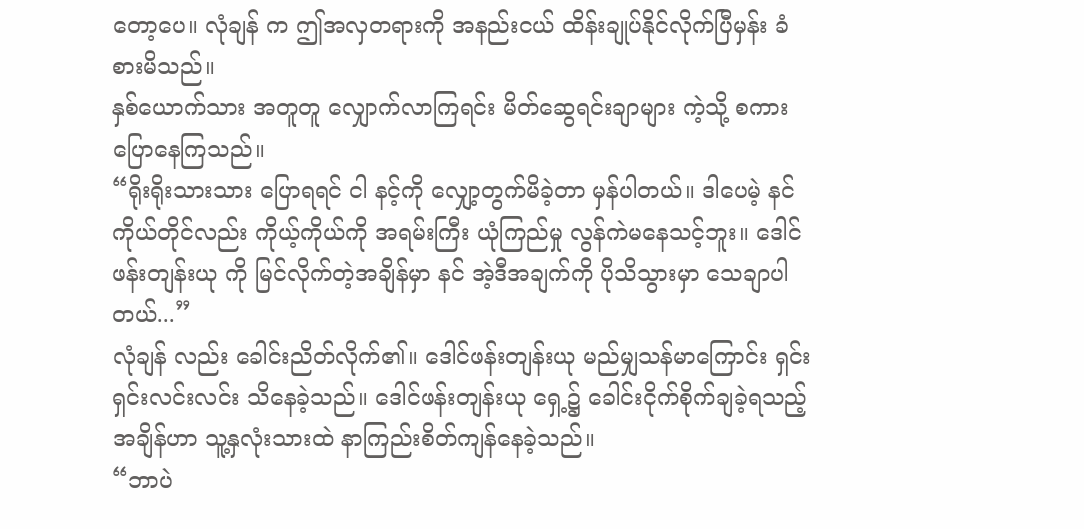တော့ပေ။ လုံချန် က ဤအလှတရားကို အနည်းငယ် ထိန်းချုပ်နိုင်လိုက်ပြီမှန်း ခံစားမိသည်။
နှစ်ယောက်သား အတူတူ လျှောက်လာကြရင်း မိတ်ဆွေရင်းချာများ ကဲ့သို့ စကားပြောနေကြသည်။
“ရိုးရိုးသားသား ပြောရရင် ငါ နင့်ကို လျှော့တွက်မိခဲ့တာ မှန်ပါတယ်။ ဒါပေမဲ့ နင် ကိုယ်တိုင်လည်း ကိုယ့်ကိုယ်ကို အရမ်းကြီး ယုံကြည်မှု လွန်ကဲမနေသင့်ဘူး။ ဒေါင်ဖန်းတျန်းယု ကို မြင်လိုက်တဲ့အချိန်မှာ နင် အဲ့ဒီအချက်ကို ပိုသိသွားမှာ သေချာပါတယ်...”
လုံချန် လည်း ခေါင်းညိတ်လိုက်၏။ ဒေါင်ဖန်းတျန်းယု မည်မျှသန်မာကြောင်း ရှင်းရှင်းလင်းလင်း သိနေခဲ့သည်။ ဒေါင်ဖန်းတျန်းယု ရှေ့၌ ခေါင်းငိုက်စိုက်ချခဲ့ရသည့် အချိန်ဟာ သူ့နှလုံးသားထဲ နာကြည်းစိတ်ကျန်နေခဲ့သည်။
“ဘာပဲ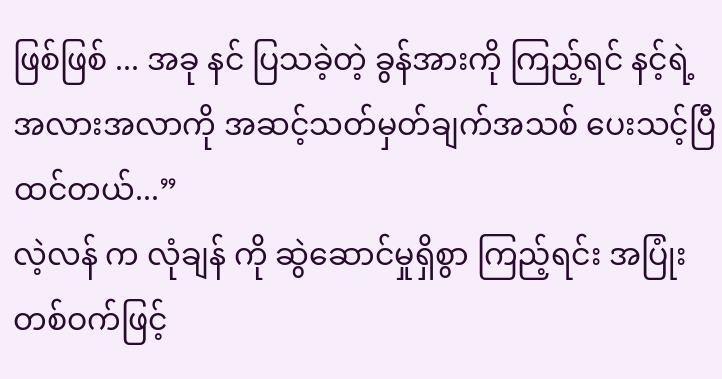ဖြစ်ဖြစ် ... အခု နင် ပြသခဲ့တဲ့ ခွန်အားကို ကြည့်ရင် နင့်ရဲ့ အလားအလာကို အဆင့်သတ်မှတ်ချက်အသစ် ပေးသင့်ပြီထင်တယ်...”
လဲ့လန် က လုံချန် ကို ဆွဲဆောင်မှုရှိစွာ ကြည့်ရင်း အပြုံးတစ်ဝက်ဖြင့်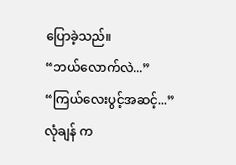ပြောခဲ့သည်။
“ဘယ်လောက်လဲ...”
“ကြယ်လေးပွင့်အဆင့်...”
လုံချန် က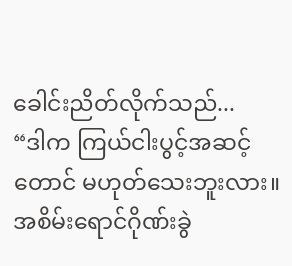ခေါင်းညိတ်လိုက်သည်...
“ဒါက ကြယ်ငါးပွင့်အဆင့် တောင် မဟုတ်သေးဘူးလား။ အစိမ်းရောင်ဂိုဏ်းခွဲ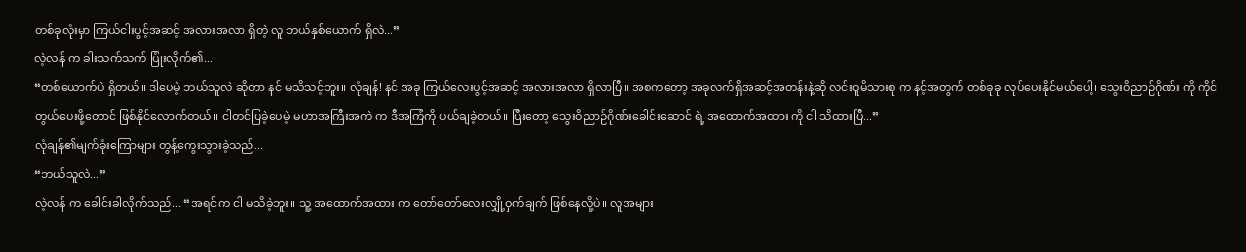တစ်ခုလုံးမှာ ကြယ်ငါးပွင့်အဆင့် အလားအလာ ရှိတဲ့ လူ ဘယ်နှစ်ယောက် ရှိလဲ...”
လဲ့လန် က ခါးသက်သက် ပြုံးလိုက်၏...
“တစ်ယောက်ပဲ ရှိတယ်။ ဒါပေမဲ့ ဘယ်သူလဲ ဆိုတာ နင် မသိသင့်ဘူး။ လုံချန်! နင် အခု ကြယ်လေးပွင့်အဆင့် အလားအလာ ရှိလာပြီ။ အစကတော့ အခုလက်ရှိအဆင့်အတန်းနဲ့ဆို လင်းဝူမိသားစု က နင့်အတွက် တစ်ခုခု လုပ်ပေးနိုင်မယ်ပေါ့၊ သွေးဝိညာဉ်ဂိုဏ်း ကို ကိုင်တွယ်ပေးဖို့တောင် ဖြစ်နိုင်လောက်တယ်။ ငါတင်ပြခဲ့ပေမဲ့ မဟာအကြီးအကဲ က ဒီအကြံကို ပယ်ချခဲ့တယ်။ ပြီးတော့ သွေးဝိညာဉ်ဂိုဏ်းခေါင်းဆောင် ရဲ့ အထောက်အထား ကို ငါ သိထားပြီ...”
လုံချန်၏မျက်ခုံးကြောများ တွန့်ကွေးသွားခဲ့သည်...
“ဘယ်သူလဲ...”
လဲ့လန် က ခေါင်းခါလိုက်သည်... “အရင်က ငါ မသိခဲ့ဘူး။ သူ့ အထောက်အထား က တော်တော်လေးလျှို့ဝှက်ချက် ဖြစ်နေလို့ပဲ။ လူအများ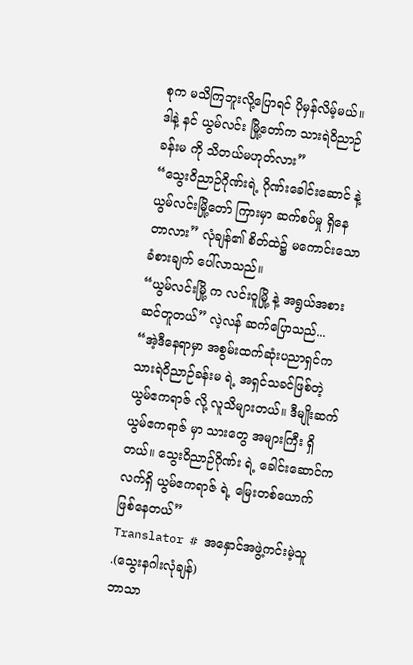စုက မသိကြဘူးလို့ပြောရင် ပိုမှန်လိမ့်မယ်။ ဒါနဲ့ နင် ယွမ်လင်း မြို့တော်က သားရဲဝိညာဉ်ခန်းမ ကို သိတယ်မဟုတ်လား”
“သွေးဝိညာဉ်ဂိုဏ်းရဲ့ ဂိုဏ်းခေါင်းဆောင် နဲ့ ယွမ်လင်းမြို့တော် ကြားမှာ ဆက်စပ်မှု ရှိနေတာလား” လုံချန်၏ စိတ်ထဲ၌ မကောင်းသော ခံစားချက် ပေါ်လာသည်။
“ယွမ်လင်းမြို့ က လင်းဝူမြို့ နဲ့ အရွယ်အစား ဆင်တူတယ်” လဲ့လန် ဆက်ပြောသည်...
“အဲ့ဒီနေရာမှာ အစွမ်းထက်ဆုံးပညာရှင်က သားရဲဝိညာဉ်ခန်းမ ရဲ့ အရှင်သခင်ဖြစ်တဲ့ ယွမ်ဧကရာဇ် လို့ လူသိများတယ်။ ဒီမျိုးဆက် ယွမ်ဧကရာဇ် မှာ သားတွေ အများကြီး ရှိတယ်။ သွေးဝိညာဉ်ဂိုဏ်း ရဲ့ ခေါင်းဆောင်က လက်ရှိ ယွမ်ဧကရာဇ် ရဲ့ မြေးတစ်ယောက် ဖြစ်နေတယ်”
Translator # အနှောင်အဖွဲ့ကင်းမဲ့သူ
.(သွေးနဂါးလုံချန်)
ဘာသာ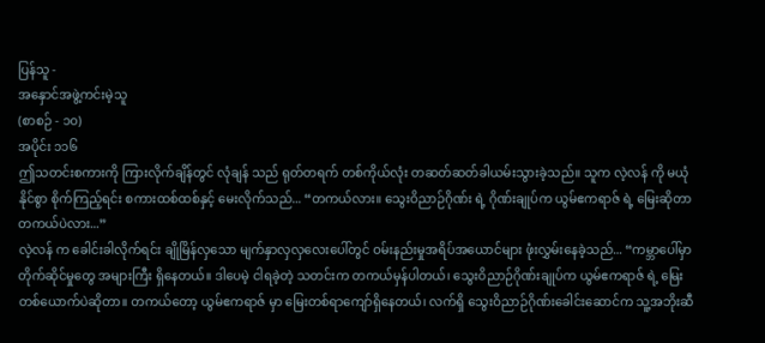ပြန်သူ -
အနှောင်အဖွဲ့ကင်းမဲ့သူ
(စာစဉ် - ၁၀)
အပိုင်း ၁၁၆
ဤသတင်းစကားကို ကြားလိုက်ချိန်တွင် လုံချန် သည် ရုတ်တရက် တစ်ကိုယ်လုံး တဆတ်ဆတ်ခါယမ်းသွားခဲ့သည်။ သူက လဲ့လန် ကို မယုံနိုင်စွာ စိုက်ကြည့်ရင်း စကားထစ်ထစ်နှင့် မေးလိုက်သည်... “တကယ်လား။ သွေးဝိညာဉ်ဂိုဏ်း ရဲ့ ဂိုဏ်းချုပ်က ယွမ်ဧကရာဇ် ရဲ့ မြေးဆိုတာ တကယ်ပဲလား...”
လဲ့လန် က ခေါင်းခါလိုက်ရင်း ချိုမြိန်လှသော မျက်နှာလှလှလေးပေါ်တွင် ဝမ်းနည်းမှုအရိပ်အယောင်များ ဖုံးလွှမ်းနေခဲ့သည်... “ကမ္ဘာပေါ်မှာ တိုက်ဆိုင်မှုတွေ အများကြီး ရှိနေတယ်။ ဒါပေမဲ့ ငါရခဲ့တဲ့ သတင်းက တကယ်မှန်ပါတယ်၊ သွေးဝိညာဉ်ဂိုဏ်းချုပ်က ယွမ်ဧကရာဇ် ရဲ့ မြေးတစ်ယောက်ပဲဆိုတာ။ တကယ်တော့ ယွမ်ဧကရာဇ် မှာ မြေးတစ်ရာကျော်ရှိနေတယ်၊ လက်ရှိ သွေးဝိညာဉ်ဂိုဏ်းခေါင်းဆောင်က သူ့အဘိုးဆီ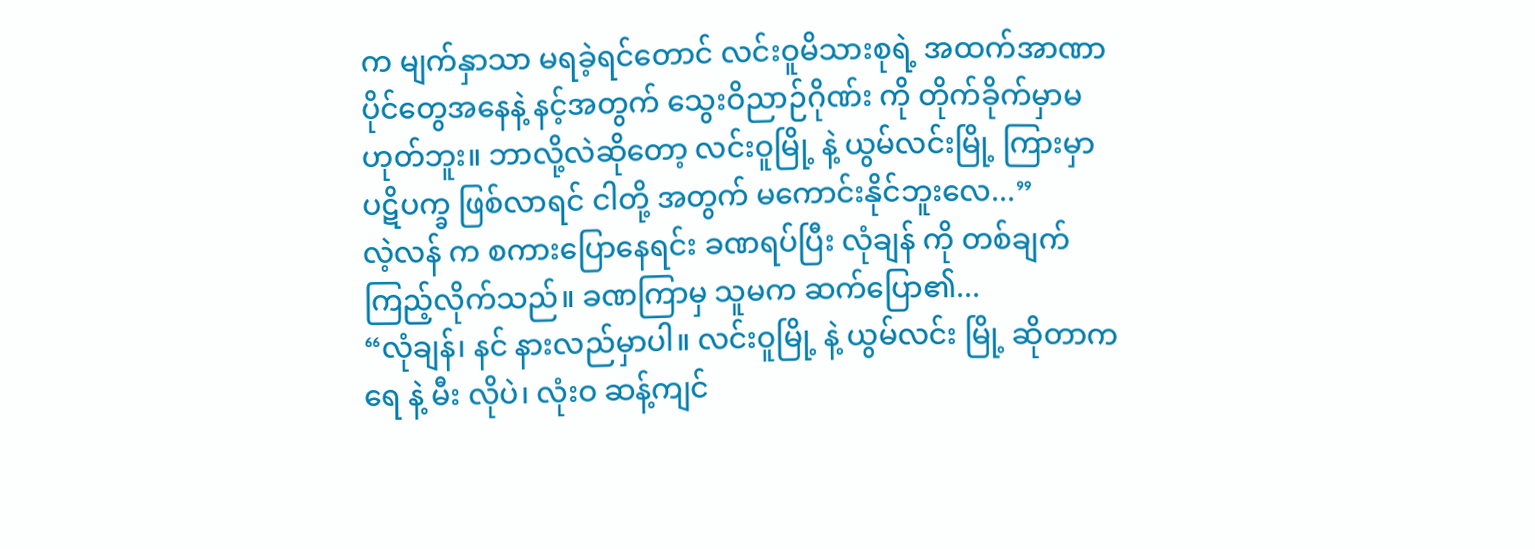က မျက်နှာသာ မရခဲ့ရင်တောင် လင်းဝူမိသားစုရဲ့ အထက်အာဏာပိုင်တွေအနေနဲ့ နင့်အတွက် သွေးဝိညာဉ်ဂိုဏ်း ကို တိုက်ခိုက်မှာမဟုတ်ဘူး။ ဘာလို့လဲဆိုတော့ လင်းဝူမြို့ နဲ့ ယွမ်လင်းမြို့ ကြားမှာ ပဋိပက္ခ ဖြစ်လာရင် ငါတို့ အတွက် မကောင်းနိုင်ဘူးလေ...”
လဲ့လန် က စကားပြောနေရင်း ခဏရပ်ပြီး လုံချန် ကို တစ်ချက်ကြည့်လိုက်သည်။ ခဏကြာမှ သူမက ဆက်ပြော၏...
“လုံချန်၊ နင် နားလည်မှာပါ။ လင်းဝူမြို့ နဲ့ ယွမ်လင်း မြို့ ဆိုတာက ရေ နဲ့ မီး လိုပဲ၊ လုံးဝ ဆန့်ကျင်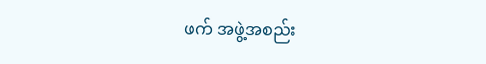ဖက် အဖွဲ့အစည်း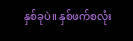နှစ်ခုပဲ။ နှစ်ဖက်စလုံး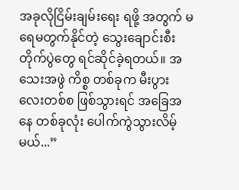အခုလိုငြိမ်းချမ်းရေး ရဖို့ အတွက် မရေမတွက်နိုင်တဲ့ သွေးချောင်းစီးတိုက်ပွဲတွေ ရင်ဆိုင်ခဲ့ရတယ်။ အသေးအဖွဲ ကိစ္စ တစ်ခုက မီးပွားလေးတစ်စ ဖြစ်သွားရင် အခြေအနေ တစ်ခုလုံး ပေါက်ကွဲသွားလိမ့်မယ်...”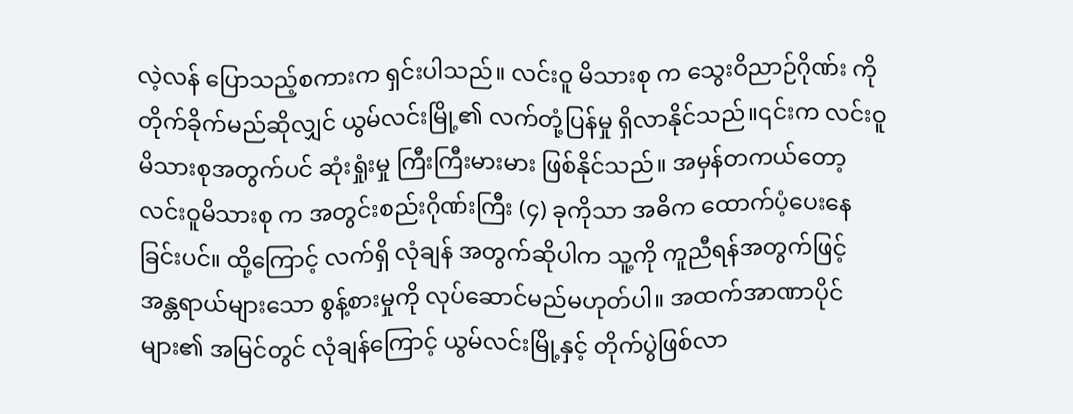လဲ့လန် ပြောသည့်စကားက ရှင်းပါသည်။ လင်းဝူ မိသားစု က သွေးဝိညာဉ်ဂိုဏ်း ကို တိုက်ခိုက်မည်ဆိုလျှင် ယွမ်လင်းမြို့၏ လက်တုံ့ပြန်မှု ရှိလာနိုင်သည်။၎င်းက လင်းဝူမိသားစုအတွက်ပင် ဆုံးရှုံးမှု ကြီးကြီးမားမား ဖြစ်နိုင်သည်။ အမှန်တကယ်တော့ လင်းဝူမိသားစု က အတွင်းစည်းဂိုဏ်းကြီး (၄) ခုကိုသာ အဓိက ထောက်ပံ့ပေးနေခြင်းပင်။ ထို့ကြောင့် လက်ရှိ လုံချန် အတွက်ဆိုပါက သူ့ကို ကူညီရန်အတွက်ဖြင့် အန္တရာယ်များသော စွန့်စားမှုကို လုပ်ဆောင်မည်မဟုတ်ပါ။ အထက်အာဏာပိုင်များ၏ အမြင်တွင် လုံချန်ကြောင့် ယွမ်လင်းမြို့နှင့် တိုက်ပွဲဖြစ်လာ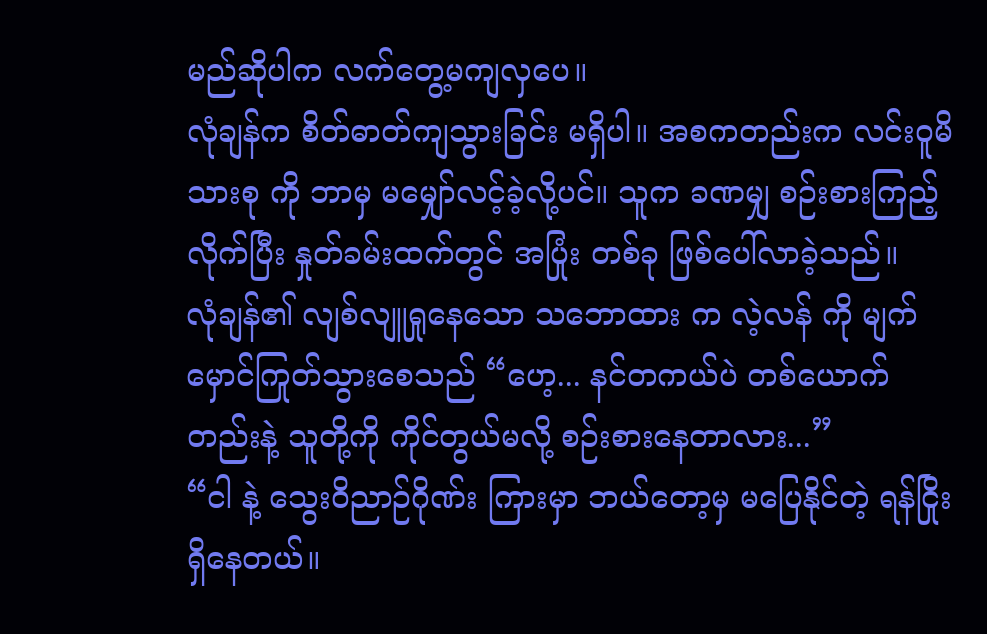မည်ဆိုပါက လက်တွေ့မကျလှပေ။
လုံချန်က စိတ်ဓာတ်ကျသွားခြင်း မရှိပါ။ အစကတည်းက လင်းဝူမိသားစု ကို ဘာမှ မမျှော်လင့်ခဲ့လို့ပင်။ သူက ခဏမျှ စဉ်းစားကြည့်လိုက်ပြီး နှုတ်ခမ်းထက်တွင် အပြုံး တစ်ခု ဖြစ်ပေါ်လာခဲ့သည်။
လုံချန်၏ လျစ်လျူရှုနေသော သဘောထား က လဲ့လန် ကို မျက်မှောင်ကြုတ်သွားစေသည် “ဟေ့... နင်တကယ်ပဲ တစ်ယောက်တည်းနဲ့ သူတို့ကို ကိုင်တွယ်မလို့ စဉ်းစားနေတာလား...”
“ငါ နဲ့ သွေးဝိညာဉ်ဂိုဏ်း ကြားမှာ ဘယ်တော့မှ မပြေနိုင်တဲ့ ရန်ငြိုး ရှိနေတယ်။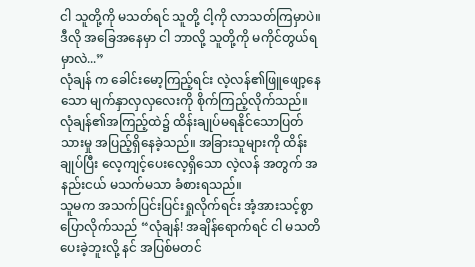ငါ သူတို့ကို မသတ်ရင် သူတို့ ငါ့ကို လာသတ်ကြမှာပဲ။ ဒီလို အခြေအနေမှာ ငါ ဘာလို့ သူတို့ကို မကိုင်တွယ်ရမှာလဲ...”
လုံချန် က ခေါင်းမော့ကြည့်ရင်း လဲ့လန်၏ဖြူဖျော့နေသော မျက်နှာလှလှလေးကို စိုက်ကြည့်လိုက်သည်။
လုံချန်၏အကြည့်ထဲ၌ ထိန်းချုပ်မရနိုင်သောပြတ်သားမှု အပြည့်ရှိနေခဲ့သည်။ အခြားသူများကို ထိန်းချုပ်ပြီး လေ့ကျင့်ပေးလေ့ရှိသော လဲ့လန် အတွက် အနည်းငယ် မသက်မသာ ခံစားရသည်။
သူမက အသက်ပြင်းပြင်းရှုလိုက်ရင်း အံ့အားသင့်စွာ ပြောလိုက်သည် “လုံချန်! အချိန်ရောက်ရင် ငါ မသတိပေးခဲ့ဘူးလို့ နင် အပြစ်မတင်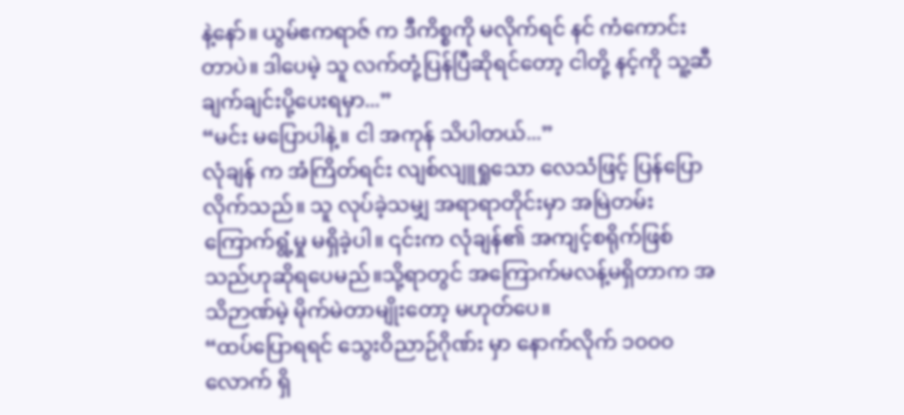နဲ့နော်။ ယွမ်ဧကရာဇ် က ဒီကိစ္စကို မလိုက်ရင် နင် ကံကောင်းတာပဲ။ ဒါပေမဲ့ သူ လက်တုံ့ပြန်ပြီဆိုရင်တော့ ငါတို့ နင့်ကို သူ့ဆီ ချက်ချင်းပို့ပေးရမှာ...”
“မင်း မပြောပါနဲ့။ ငါ အကုန် သိပါတယ်...”
လုံချန် က အံကြိတ်ရင်း လျစ်လျူရှုသော လေသံဖြင့် ပြန်ပြောလိုက်သည်။ သူ လုပ်ခဲ့သမျှ အရာရာတိုင်းမှာ အမြဲတမ်း ကြောက်ရွံ့မှု မရှိခဲ့ပါ။ ၎င်းက လုံချန်၏ အကျင့်စရိုက်ဖြစ်သည်ဟုဆိုရပေမည်။သို့ရာတွင် အကြောက်မလန့်မရှိတာက အသိဉာဏ်မဲ့ မိုက်မဲတာမျိုးတော့ မဟုတ်ပေ။
“ထပ်ပြောရရင် သွေးဝိညာဉ်ဂိုဏ်း မှာ နောက်လိုက် ၁၀၀၀ လောက် ရှိ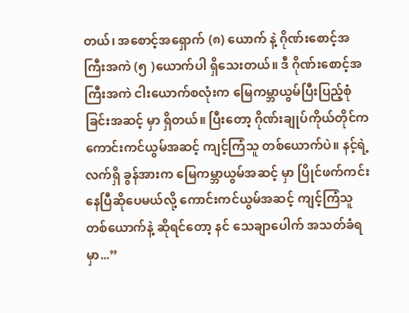တယ်၊ အစောင့်အရှောက် (၈) ယောက် နဲ့ ဂိုဏ်းစောင့်အကြီးအကဲ (၅ )ယောက်ပါ ရှိသေးတယ်။ ဒီ ဂိုဏ်းစောင့်အကြီးအကဲ ငါးယောက်စလုံးက မြေကမ္ဘာယွမ်ပြီးပြည့်စုံခြင်းအဆင့် မှာ ရှိတယ်။ ပြီးတော့ ဂိုဏ်းချုပ်ကိုယ်တိုင်က ကောင်းကင်ယွမ်အဆင့် ကျင့်ကြံသူ တစ်ယောက်ပဲ။ နင့်ရဲ့ လက်ရှိ ခွန်အားက မြေကမ္ဘာယွမ်အဆင့် မှာ ပြိုင်ဖက်ကင်းနေပြီဆိုပေမယ်လို့ ကောင်းကင်ယွမ်အဆင့် ကျင့်ကြံသူ တစ်ယောက်နဲ့ ဆိုရင်တော့ နင် သေချာပေါက် အသတ်ခံရမှာ...”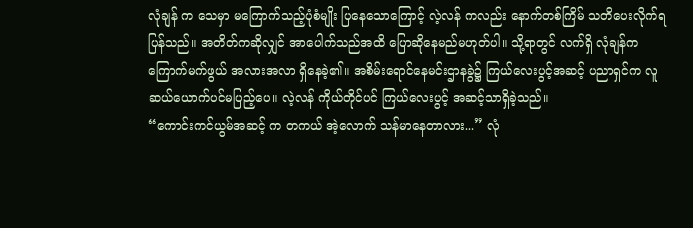လုံချန် က သေမှာ မကြောက်သည့်ပုံစံမျိုး ပြနေသောကြောင့် လဲ့လန် ကလည်း နောက်တစ်ကြိမ် သတိပေးလိုက်ရပြန်သည်။ အတိတ်ကဆိုလျှင် အာပေါက်သည်အထိ ပြောဆိုနေမည်မဟုတ်ပါ။ သို့ရာတွင် လက်ရှိ လုံချန်က ကြောက်မက်ဖွယ် အလားအလာ ရှိနေခဲ့၏။ အစိမ်းရောင်နေမင်းဌာနခွဲ၌ ကြယ်လေးပွင့်အဆင့် ပညာရှင်က လူ ဆယ်ယောက်ပင်မပြည့်ပေ။ လဲ့လန် ကိုယ်တိုင်ပင် ကြယ်လေးပွင့် အဆင့်သာရှိခဲ့သည်။
“ကောင်းကင်ယွမ်အဆင့် က တကယ် အဲ့လောက် သန်မာနေတာလား...” လုံ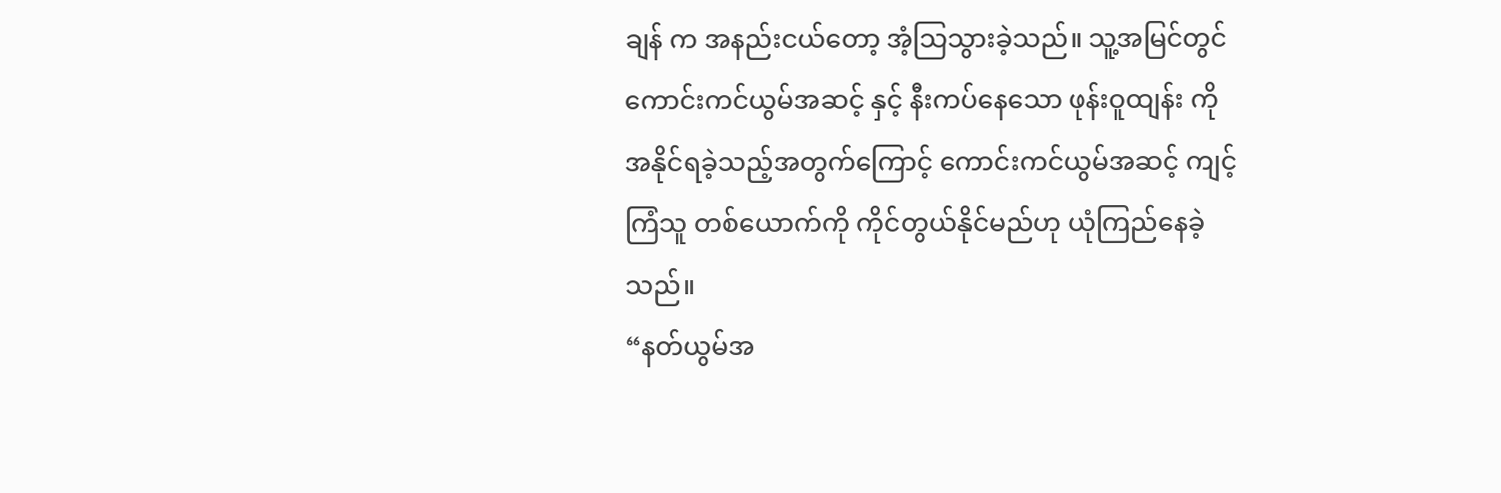ချန် က အနည်းငယ်တော့ အံ့သြသွားခဲ့သည်။ သူ့အမြင်တွင် ကောင်းကင်ယွမ်အဆင့် နှင့် နီးကပ်နေသော ဖုန်းဝူထျန်း ကို အနိုင်ရခဲ့သည့်အတွက်ကြောင့် ကောင်းကင်ယွမ်အဆင့် ကျင့်ကြံသူ တစ်ယောက်ကို ကိုင်တွယ်နိုင်မည်ဟု ယုံကြည်နေခဲ့သည်။
“နတ်ယွမ်အ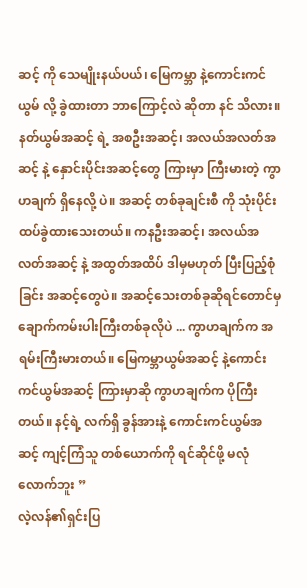ဆင့် ကို သေမျိုးနယ်ပယ်၊ မြေကမ္ဘာ နဲ့ကောင်းကင်ယွမ် လို့ ခွဲထားတာ ဘာကြောင့်လဲ ဆိုတာ နင် သိလား။ နတ်ယွမ်အဆင့် ရဲ့ အစဦးအဆင့်၊ အလယ်အလတ်အဆင့် နဲ့ နှောင်းပိုင်းအဆင့်တွေ ကြားမှာ ကြီးမားတဲ့ ကွာဟချက် ရှိနေလို့ ပဲ။ အဆင့် တစ်ခုချင်းစီ ကို သုံးပိုင်း ထပ်ခွဲထားသေးတယ်။ ကနဦးအဆင့်၊ အလယ်အလတ်အဆင့် နဲ့ အထွတ်အထိပ် ဒါမှမဟုတ် ပြီးပြည့်စုံခြင်း အဆင့်တွေပဲ။ အဆင့်သေးတစ်ခုဆိုရင်တောင်မှ ချောက်ကမ်းပါးကြီးတစ်ခုလိုပဲ ... ကွာဟချက်က အရမ်းကြီးမားတယ်။ မြေကမ္ဘာယွမ်အဆင့် နဲ့ကောင်းကင်ယွမ်အဆင့် ကြားမှာဆို ကွာဟချက်က ပိုကြီးတယ်။ နင့်ရဲ့ လက်ရှိ ခွန်အားနဲ့ ကောင်းကင်ယွမ်အဆင့် ကျင့်ကြံသူ တစ်ယောက်ကို ရင်ဆိုင်ဖို့ မလုံလောက်ဘူး ”
လဲ့လန်၏ရှင်းပြ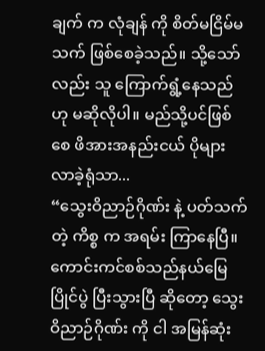ချက် က လုံချန် ကို စိတ်မငြိမ်မသက် ဖြစ်စေခဲ့သည်။ သို့သော်လည်း သူ ကြောက်ရွံ့နေသည်ဟု မဆိုလိုပါ။ မည်သို့ပင်ဖြစ်စေ ဖိအားအနည်းငယ် ပိုများလာခဲ့ရုံသာ...
“သွေးဝိညာဉ်ဂိုဏ်း နဲ့ ပတ်သက်တဲ့ ကိစ္စ က အရမ်း ကြာနေပြီ။ ကောင်းကင်စစ်သည်နယ်မြေပြိုင်ပွဲ ပြီးသွားပြီ ဆိုတော့ သွေးဝိညာဉ်ဂိုဏ်း ကို ငါ အမြန်ဆုံး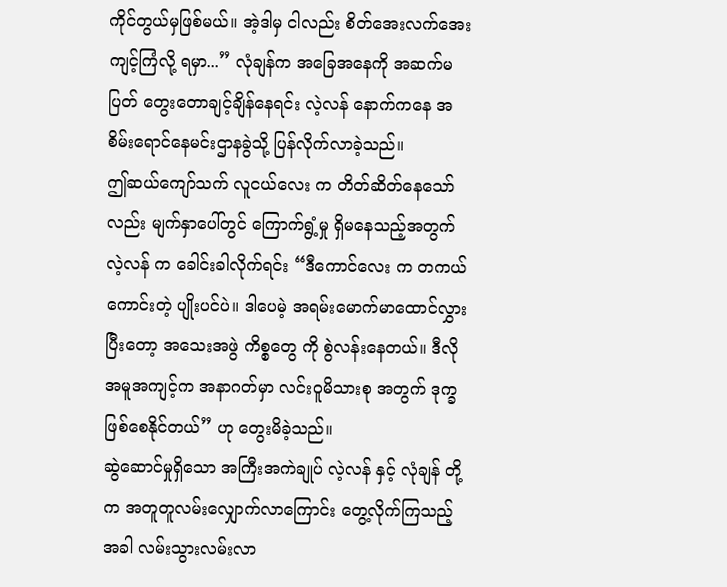ကိုင်တွယ်မှဖြစ်မယ်။ အဲ့ဒါမှ ငါလည်း စိတ်အေးလက်အေး ကျင့်ကြံလို့ ရမှာ...” လုံချန်က အခြေအနေကို အဆက်မပြတ် တွေးတောချင့်ချိန်နေရင်း လဲ့လန် နောက်ကနေ အစိမ်းရောင်နေမင်းဌာနခွဲသို့ ပြန်လိုက်လာခဲ့သည်။
ဤဆယ်ကျော်သက် လူငယ်လေး က တိတ်ဆိတ်နေသော်လည်း မျက်နှာပေါ်တွင် ကြောက်ရွံ့မှု ရှိမနေသည့်အတွက် လဲ့လန် က ခေါင်းခါလိုက်ရင်း “ဒီကောင်လေး က တကယ် ကောင်းတဲ့ ပျိုးပင်ပဲ။ ဒါပေမဲ့ အရမ်းမောက်မာထောင်လွှားပြီးတော့ အသေးအဖွဲ ကိစ္စတွေ ကို စွဲလန်းနေတယ်။ ဒီလိုအမူအကျင့်က အနာဂတ်မှာ လင်းဝူမိသားစု အတွက် ဒုက္ခ ဖြစ်စေနိုင်တယ်” ဟု တွေးမိခဲ့သည်။
ဆွဲဆောင်မှုရှိသော အကြီးအကဲချုပ် လဲ့လန် နှင့် လုံချန် တို့က အတူတူလမ်းလျှောက်လာကြောင်း တွေ့လိုက်ကြသည့်အခါ လမ်းသွားလမ်းလာ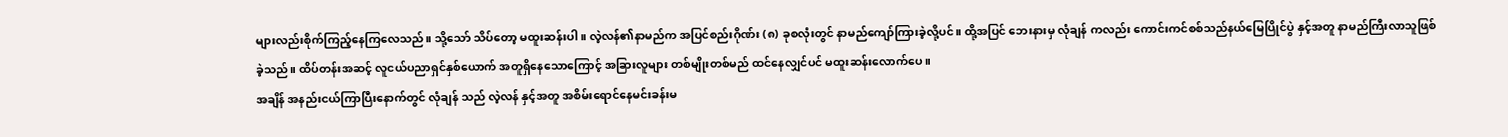များလည်းစိုက်ကြည့်နေကြလေသည်။ သို့သော် သိပ်တော့ မထူးဆန်းပါ။ လဲ့လန်၏နာမည်က အပြင်စည်းဂိုဏ်း (၈) ခုစလုံးတွင် နာမည်ကျော်ကြားခဲ့လို့ပင်။ ထို့အပြင် ဘေးနားမှ လုံချန် ကလည်း ကောင်းကင်စစ်သည်နယ်မြေပြိုင်ပွဲ နှင့်အတူ နာမည်ကြီးလာသူဖြစ်ခဲ့သည်။ ထိပ်တန်းအဆင့် လူငယ်ပညာရှင်နှစ်ယောက် အတူရှိနေသောကြောင့် အခြားလူများ တစ်မျိုးတစ်မည် ထင်နေလျှင်ပင် မထူးဆန်းလောက်ပေ။
အချိန် အနည်းငယ်ကြာပြီးနောက်တွင် လုံချန် သည် လဲ့လန် နှင့်အတူ အစိမ်းရောင်နေမင်းခန်းမ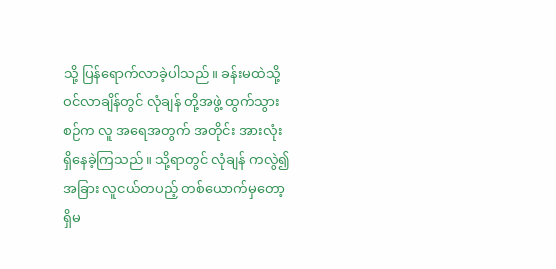သို့ ပြန်ရောက်လာခဲ့ပါသည်။ ခန်းမထဲသို့ ဝင်လာချိန်တွင် လုံချန် တို့အဖွဲ့ ထွက်သွားစဉ်က လူ အရေအတွက် အတိုင်း အားလုံး ရှိနေခဲ့ကြသည်။ သို့ရာတွင် လုံချန် ကလွဲ၍ အခြား လူငယ်တပည့် တစ်ယောက်မှတော့ ရှိမ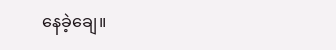နေခဲ့ချေ။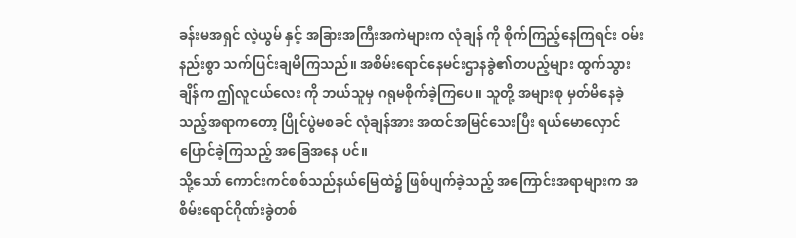ခန်းမအရှင် လဲ့ယွမ် နှင့် အခြားအကြီးအကဲများက လုံချန် ကို စိုက်ကြည့်နေကြရင်း ဝမ်းနည်းစွာ သက်ပြင်းချမိကြသည်။ အစိမ်းရောင်နေမင်းဌာနခွဲ၏တပည့်များ ထွက်သွားချိန်က ဤလူငယ်လေး ကို ဘယ်သူမှ ဂရုမစိုက်ခဲ့ကြပေ။ သူတို့ အများစု မှတ်မိနေခဲ့သည့်အရာကတော့ ပြိုင်ပွဲမစခင် လုံချန်အား အထင်အမြင်သေးပြီး ရယ်မောလှောင်ပြောင်ခဲ့ကြသည့် အခြေအနေ ပင်။
သို့သော် ကောင်းကင်စစ်သည်နယ်မြေထဲ၌ ဖြစ်ပျက်ခဲ့သည့် အကြောင်းအရာများက အစိမ်းရောင်ဂိုဏ်းခွဲတစ်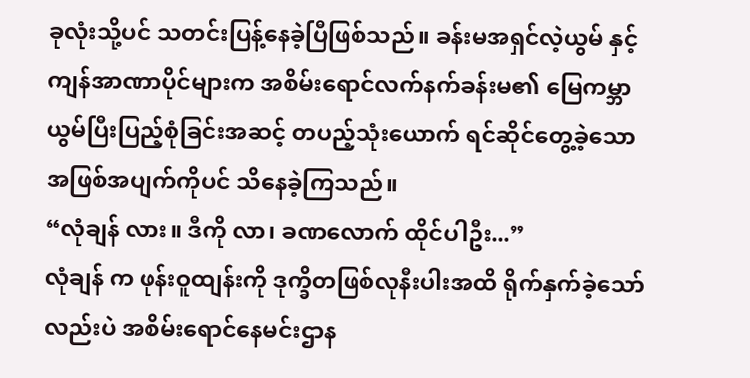ခုလုံးသို့ပင် သတင်းပြန့်နေခဲ့ပြီဖြစ်သည်။ ခန်းမအရှင်လဲ့ယွမ် နှင့် ကျန်အာဏာပိုင်များက အစိမ်းရောင်လက်နက်ခန်းမ၏ မြေကမ္ဘာယွမ်ပြီးပြည့်စုံခြင်းအဆင့် တပည့်သုံးယောက် ရင်ဆိုင်တွေ့ခဲ့သော အဖြစ်အပျက်ကိုပင် သိနေခဲ့ကြသည်။
“လုံချန် လား။ ဒီကို လာ၊ ခဏလောက် ထိုင်ပါဦး...”
လုံချန် က ဖုန်းဝူထျန်းကို ဒုက္ခိတဖြစ်လုနီးပါးအထိ ရိုက်နှက်ခဲ့သော်လည်းပဲ အစိမ်းရောင်နေမင်းဌာန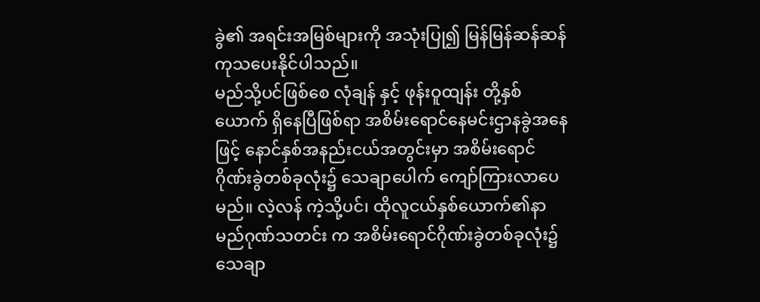ခွဲ၏ အရင်းအမြစ်များကို အသုံးပြု၍ မြန်မြန်ဆန်ဆန်ကုသပေးနိုင်ပါသည်။
မည်သို့ပင်ဖြစ်စေ လုံချန် နှင့် ဖုန်းဝူထျန်း တို့နှစ်ယောက် ရှိနေပြီဖြစ်ရာ အစိမ်းရောင်နေမင်းဌာနခွဲအနေဖြင့် နောင်နှစ်အနည်းငယ်အတွင်းမှာ အစိမ်းရောင်ဂိုဏ်းခွဲတစ်ခုလုံး၌ သေချာပေါက် ကျော်ကြားလာပေမည်။ လဲ့လန် ကဲ့သို့ပင်၊ ထိုလူငယ်နှစ်ယောက်၏နာမည်ဂုဏ်သတင်း က အစိမ်းရောင်ဂိုဏ်းခွဲတစ်ခုလုံး၌ သေချာ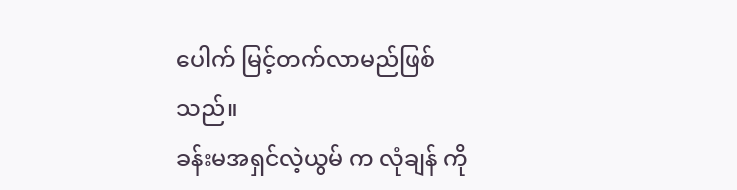ပေါက် မြင့်တက်လာမည်ဖြစ်သည်။
ခန်းမအရှင်လဲ့ယွမ် က လုံချန် ကို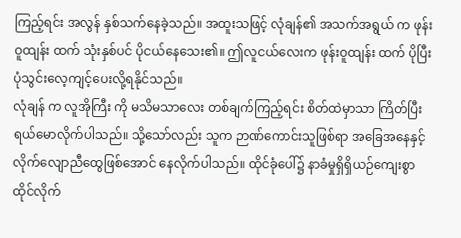ကြည့်ရင်း အလွန် နှစ်သက်နေခဲ့သည်။ အထူးသဖြင့် လုံချန်၏ အသက်အရွယ် က ဖုန်းဝူထျန်း ထက် သုံးနှစ်ပင် ပိုငယ်နေသေး၏။ ဤလူငယ်လေးက ဖုန်းဝူထျန်း ထက် ပိုပြီး ပုံသွင်းလေ့ကျင့်ပေးလို့ရနိုင်သည်။
လုံချန် က လူအိုကြီး ကို မသိမသာလေး တစ်ချက်ကြည့်ရင်း စိတ်ထဲမှာသာ ကြိတ်ပြီးရယ်မောလိုက်ပါသည်။ သို့သော်လည်း သူက ဉာဏ်ကောင်းသူဖြစ်ရာ အခြေအနေနှင့် လိုက်လျောညီထွေဖြစ်အောင် နေလိုက်ပါသည်။ ထိုင်ခုံပေါ်၌ နာခံမှုရှိရှိယဉ်ကျေးစွာ ထိုင်လိုက်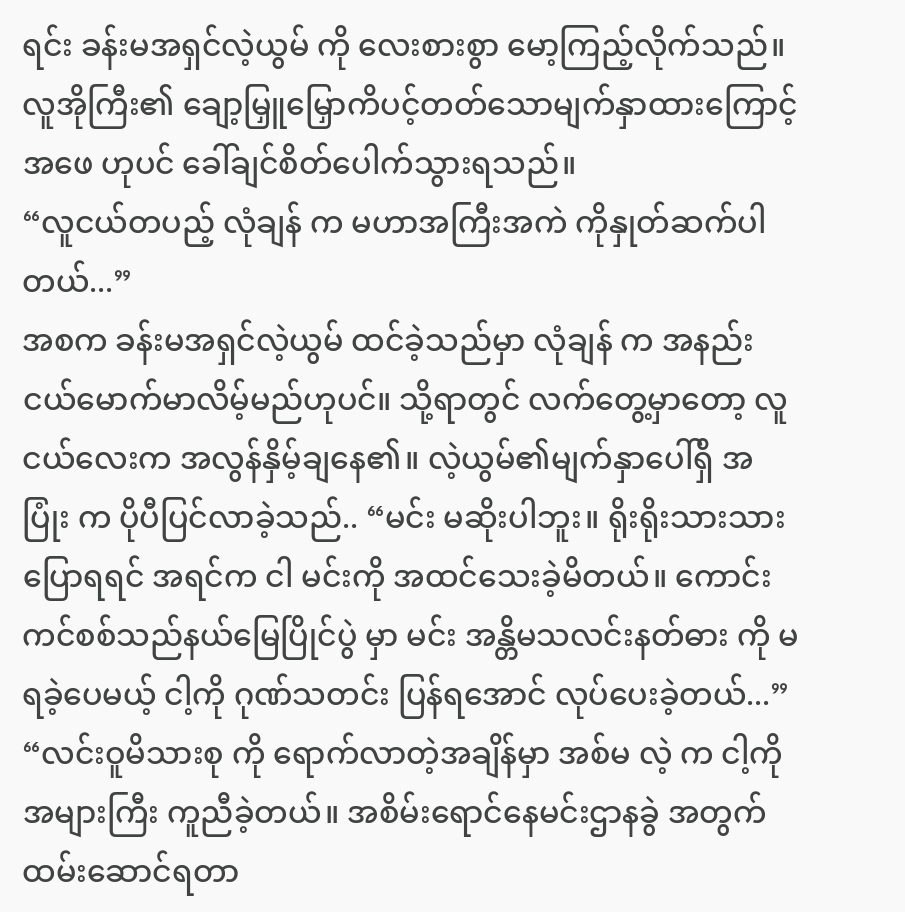ရင်း ခန်းမအရှင်လဲ့ယွမ် ကို လေးစားစွာ မော့ကြည့်လိုက်သည်။ လူအိုကြီး၏ ချော့မြှူမြှောကိပင့်တတ်သောမျက်နှာထားကြောင့် အဖေ ဟုပင် ခေါ်ချင်စိတ်ပေါက်သွားရသည်။
“လူငယ်တပည့် လုံချန် က မဟာအကြီးအကဲ ကိုနှုတ်ဆက်ပါတယ်...”
အစက ခန်းမအရှင်လဲ့ယွမ် ထင်ခဲ့သည်မှာ လုံချန် က အနည်းငယ်မောက်မာလိမ့်မည်ဟုပင်။ သို့ရာတွင် လက်တွေ့မှာတော့ လူငယ်လေးက အလွန်နှိမ့်ချနေ၏။ လဲ့ယွမ်၏မျက်နှာပေါ်ရှိ အပြုံး က ပိုပီပြင်လာခဲ့သည်.. “မင်း မဆိုးပါဘူး။ ရိုးရိုးသားသား ပြောရရင် အရင်က ငါ မင်းကို အထင်သေးခဲ့မိတယ်။ ကောင်းကင်စစ်သည်နယ်မြေပြိုင်ပွဲ မှာ မင်း အန္တိမသလင်းနတ်ဓား ကို မရခဲ့ပေမယ့် ငါ့ကို ဂုဏ်သတင်း ပြန်ရအောင် လုပ်ပေးခဲ့တယ်...”
“လင်းဝူမိသားစု ကို ရောက်လာတဲ့အချိန်မှာ အစ်မ လဲ့ က ငါ့ကို အများကြီး ကူညီခဲ့တယ်။ အစိမ်းရောင်နေမင်းဌာနခွဲ အတွက် ထမ်းဆောင်ရတာ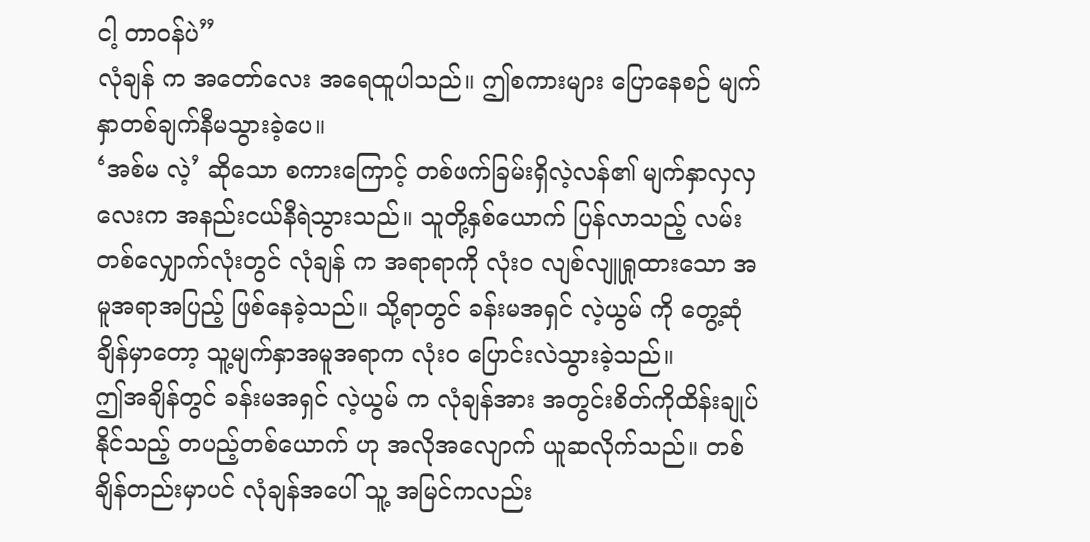ငါ့ တာဝန်ပဲ”
လုံချန် က အတော်လေး အရေထူပါသည်။ ဤစကားများ ပြောနေစဉ် မျက်နှာတစ်ချက်နီမသွားခဲ့ပေ။
‘အစ်မ လဲ့’ ဆိုသော စကားကြောင့် တစ်ဖက်ခြမ်းရှိလဲ့လန်၏ မျက်နှာလှလှလေးက အနည်းငယ်နီရဲသွားသည်။ သူတို့နှစ်ယောက် ပြန်လာသည့် လမ်းတစ်လျှောက်လုံးတွင် လုံချန် က အရာရာကို လုံးဝ လျစ်လျူရှုထားသော အမူအရာအပြည့် ဖြစ်နေခဲ့သည်။ သို့ရာတွင် ခန်းမအရှင် လဲ့ယွမ် ကို တွေ့ဆုံချိန်မှာတော့ သူ့မျက်နှာအမူအရာက လုံးဝ ပြောင်းလဲသွားခဲ့သည်။
ဤအချိန်တွင် ခန်းမအရှင် လဲ့ယွမ် က လုံချန်အား အတွင်းစိတ်ကိုထိန်းချုပ်နိုင်သည့် တပည့်တစ်ယောက် ဟု အလိုအလျောက် ယူဆလိုက်သည်။ တစ်ချိန်တည်းမှာပင် လုံချန်အပေါ် သူ့ အမြင်ကလည်း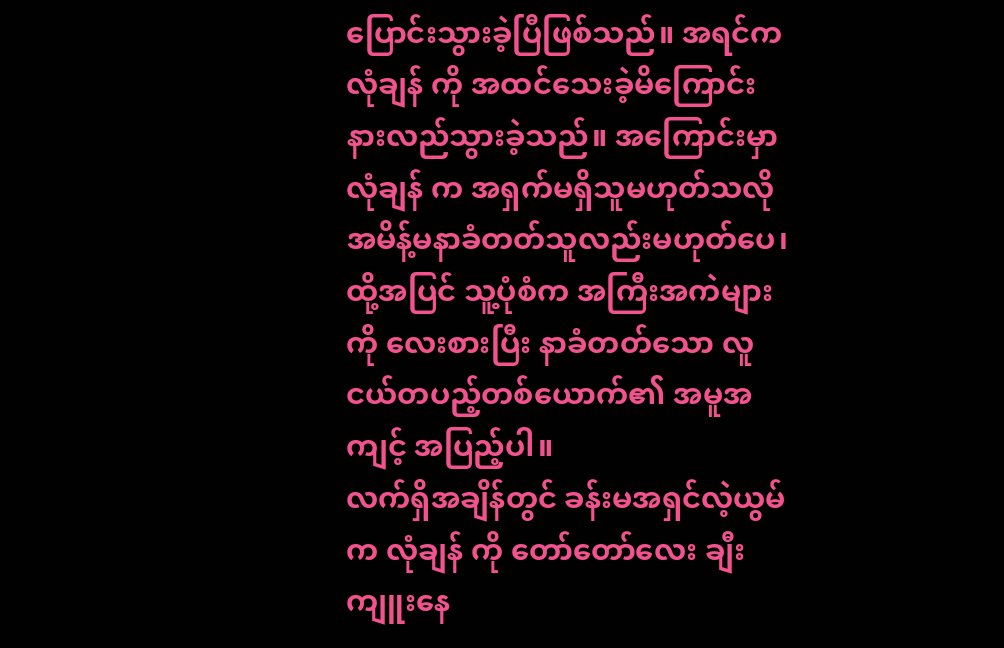ပြောင်းသွားခဲ့ပြီဖြစ်သည်။ အရင်က လုံချန် ကို အထင်သေးခဲ့မိကြောင်း နားလည်သွားခဲ့သည်။ အကြောင်းမှာ လုံချန် က အရှက်မရှိသူမဟုတ်သလို အမိန့်မနာခံတတ်သူလည်းမဟုတ်ပေ၊ ထို့အပြင် သူ့ပုံစံက အကြီးအကဲများကို လေးစားပြီး နာခံတတ်သော လူငယ်တပည့်တစ်ယောက်၏ အမူအကျင့် အပြည့်ပါ။
လက်ရှိအချိန်တွင် ခန်းမအရှင်လဲ့ယွမ် က လုံချန် ကို တော်တော်လေး ချီးကျူးနေ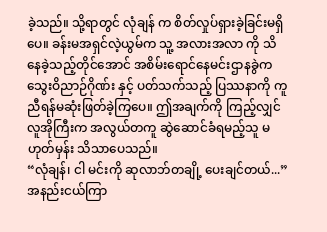ခဲ့သည်။ သို့ရာတွင် လုံချန် က စိတ်လှုပ်ရှားခဲ့ခြင်းမရှိပေ။ ခန်းမအရှင်လဲ့ယွမ်က သူ့ အလားအလာ ကို သိနေခဲ့သည့်တိုင်အောင် အစိမ်းရောင်နေမင်းဌာနခွဲက သွေးဝိညာဉ်ဂိုဏ်း နှင့် ပတ်သက်သည့် ပြဿနာကို ကူညီရန်မဆုံးဖြတ်ခဲ့ကြပေ။ ဤအချက်ကို ကြည့်လျှင် လူအိုကြီးက အလွယ်တကူ ဆွဲဆောင်ခံရမည့်သူ မဟုတ်မှန်း သိသာပေသည်။
“လုံချန်၊ ငါ မင်းကို ဆုလာဘ်တချို့ ပေးချင်တယ်...”
အနည်းငယ်ကြာ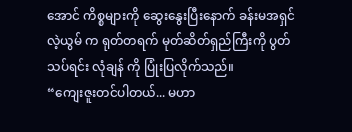အောင် ကိစ္စများကို ဆွေးနွေးပြီးနောက် ခန်းမအရှင်လဲ့ယွမ် က ရုတ်တရက် မုတ်ဆိတ်ရှည်ကြီးကို ပွတ်သပ်ရင်း လုံချန် ကို ပြုံးပြလိုက်သည်။
“ကျေးဇူးတင်ပါတယ်... မဟာ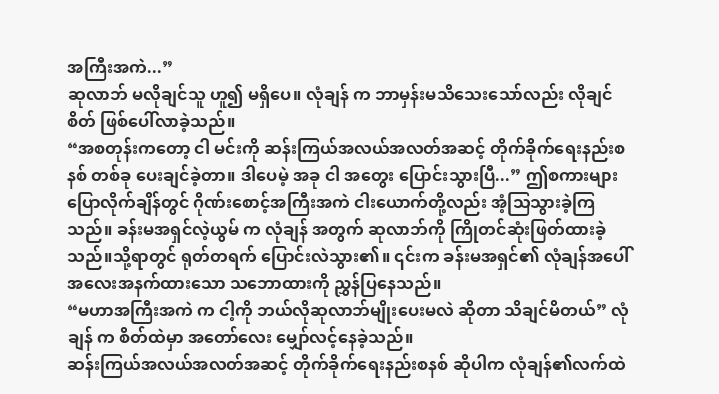အကြီးအကဲ...”
ဆုလာဘ် မလိုချင်သူ ဟူ၍ မရှိပေ။ လုံချန် က ဘာမှန်းမသိသေးသော်လည်း လိုချင်စိတ် ဖြစ်ပေါ်လာခဲ့သည်။
“အစတုန်းကတော့ ငါ မင်းကို ဆန်းကြယ်အလယ်အလတ်အဆင့် တိုက်ခိုက်ရေးနည်းစနစ် တစ်ခု ပေးချင်ခဲ့တာ။ ဒါပေမဲ့ အခု ငါ အတွေး ပြောင်းသွားပြီ...” ဤစကားများပြောလိုက်ချိန်တွင် ဂိုဏ်းစောင့်အကြီးအကဲ ငါးယောက်တို့လည်း အံ့သြသွားခဲ့ကြသည်။ ခန်းမအရှင်လဲ့ယွမ် က လုံချန် အတွက် ဆုလာဘ်ကို ကြိုတင်ဆုံးဖြတ်ထားခဲ့သည်။သို့ရာတွင် ရုတ်တရက် ပြောင်းလဲသွား၏။ ၎င်းက ခန်းမအရှင်၏ လုံချန်အပေါ် အလေးအနက်ထားသော သဘောထားကို ညွှန်ပြနေသည်။
“မဟာအကြီးအကဲ က ငါ့ကို ဘယ်လိုဆုလာဘ်မျိုးပေးမလဲ ဆိုတာ သိချင်မိတယ်” လုံချန် က စိတ်ထဲမှာ အတော်လေး မျှော်လင့်နေခဲ့သည်။
ဆန်းကြယ်အလယ်အလတ်အဆင့် တိုက်ခိုက်ရေးနည်းစနစ် ဆိုပါက လုံချန်၏လက်ထဲ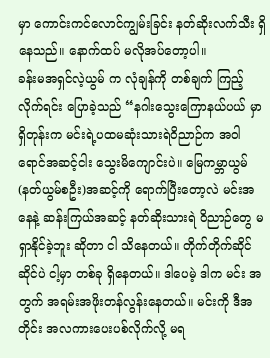မှာ ကောင်းကင်လောင်ကျွမ်းခြင်း နတ်ဆိုးလက်သီး ရှိနေသည်။ နောက်ထပ် မလိုအပ်တော့ပါ။
ခန်းမအရှင်လဲ့ယွမ် က လုံချန်ကို တစ်ချက် ကြည့်လိုက်ရင်း ပြောခဲ့သည် “နဂါးသွေးကြောနယ်ပယ် မှာ ရှိတုန်းက မင်းရဲ့ပထမဆုံးသားရဲဝိညာဉ်က အဝါရောင်အဆင့်ငါး သွေးမိကျောင်းပဲ။ မြေကမ္ဘာယွမ်(နတ်ယွမ်စဦး)အဆင့်ကို ရောက်ပြီးတော့လဲ မင်းအနေနဲ့ ဆန်းကြယ်အဆင့် နတ်ဆိုးသားရဲ ဝိညာဉ်တွေ မရှာနိုင်ခဲ့ဘူး ဆိုတာ ငါ သိနေတယ်။ တိုက်တိုက်ဆိုင်ဆိုင်ပဲ ငါ့မှာ တစ်ခု ရှိနေတယ်။ ဒါပေမဲ့ ဒါက မင်း အတွက် အရမ်းအဖိုးတန်လွန်းနေတယ်။ မင်းကို ဒီအတိုင်း အလကားပေးပစ်လိုက်လို့ မရ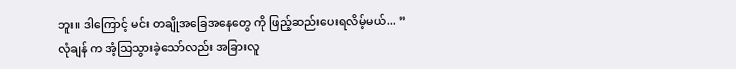ဘူး။ ဒါကြောင့် မင်း တချိုအခြေအနေတွေ ကို ဖြည့်ဆည်းပေးရလိမ့်မယ်... ”
လုံချန် က အံ့သြသွားခဲ့သော်လည်း အခြားလူ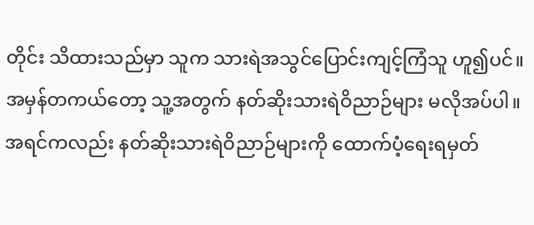တိုင်း သိထားသည်မှာ သူက သားရဲအသွင်ပြောင်းကျင့်ကြံသူ ဟူ၍ပင်။ အမှန်တကယ်တော့ သူ့အတွက် နတ်ဆိုးသားရဲဝိညာဉ်များ မလိုအပ်ပါ။ အရင်ကလည်း နတ်ဆိုးသားရဲဝိညာဉ်များကို ထောက်ပံ့ရေးရမှတ်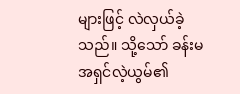များဖြင့် လဲလှယ်ခဲ့သည်။ သို့သော် ခန်းမအရှင်လဲ့ယွမ်၏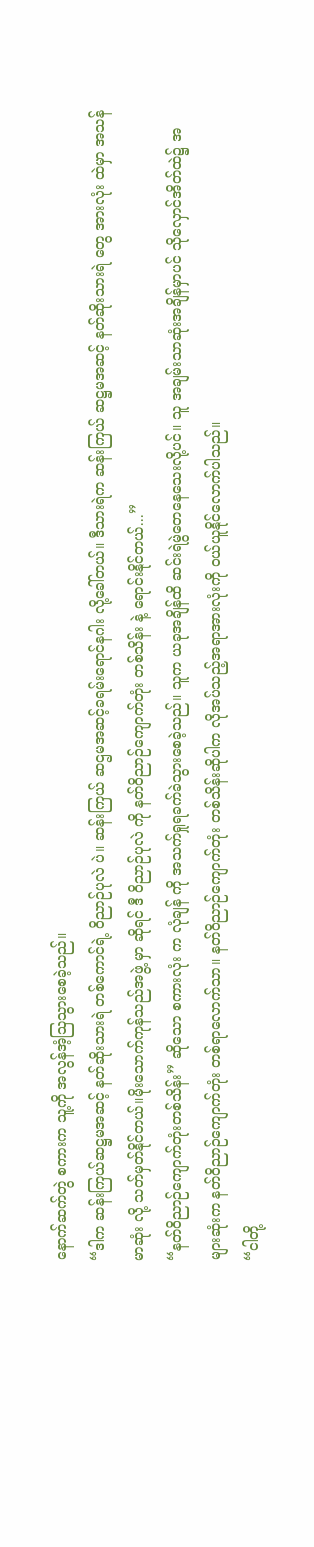နောက်ဆက်တွဲ စကားက သူ့ကို အလွန်အံ့သြသွားစေခဲ့သည်။
“ဒါက ဆန်းကြယ်ဆဋ္ဌမအဆင့် နတ်ဆိုးသားရဲ တစ်ကောင်ရဲ့ ဝိညာဉ်ပုလဲ ပဲ။ ဆန်းကြယ် ဆဌမအဆင့်ခရမ်းရောင်နဂါး လို့ခေါ်တယ်။ ဒီသားရဲက ဆန်းကြယ် ဆဋ္ဌမအဆင့် နတ်ဆိုးသားရဲ တွေ အားလုံး ထဲမှာ အသန်မာဆုံး လို့ သတ်မှတ်နိုင်တယ်။မိုးသောက်ကုန်သည်အဖွဲ့ မှာ ဆိုရင် ဒီ ဝိညာဉ်ပုလဲ ကို နတ်ဝိညာဉ်ကျောက်တုံး တစ်သိန်း နဲ့ ရောင်းနိုင်တယ်...”
“နတ်ဝိညာဉ်ကျောက်တုံးတစ်သိန်း” ဆိုသော စကားလုံး က လုံချန် ကို အသက်ရှုရခက်ခဲသွားစေခဲ့သည်။ သူက ယခုအချိန်ထိ ဆင်းရဲမွဲတေနေသေးလို့ပင်။ သူ အချမ်းသာဆုံးအချိန်မှာပင် သိုလှောင်အိတ်ထဲ၌ အများဆုံးက နတ်ဝိညာဉ်ကျောက်တုံး တစ်ရာလောက်သာ။ နတ်ဝိညာဉ်ကျောက်တုံး တစ်သိန်းဆိုပါက လိုအပ်သည့်အရာအားလုံးကို ဝယ်ယူနိုင်လောက်ပါသည်။
“ငါတို့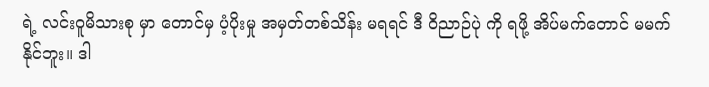ရဲ့ လင်းဝူမိသားစု မှာ တောင်မှ ပံ့ပိုးမှု အမှတ်တစ်သိန်း မရရင် ဒီ ဝိညာဉ်ပုဲ ကို ရဖို့ အိပ်မက်တောင် မမက်နိုင်ဘူး။ ဒါ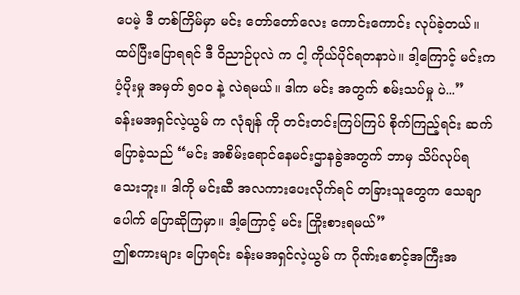ပေမဲ့ ဒီ တစ်ကြိမ်မှာ မင်း တော်တော်လေး ကောင်းကောင်း လုပ်ခဲ့တယ်။ ထပ်ပြီးပြောရရင် ဒီ ဝိညာဉ်ပုလဲ က ငါ့ ကိုယ်ပိုင်ရတနာပဲ။ ဒါ့ကြောင့် မင်းက ပံ့ပိုးမှု အမှတ် ၅၀၀ နဲ့ လဲရမယ်။ ဒါက မင်း အတွက် စမ်းသပ်မှု ပဲ...”
ခန်းမအရှင်လဲ့ယွမ် က လုံချန် ကို တင်းတင်းကြပ်ကြပ် စိုက်ကြည့်ရင်း ဆက်ပြောခဲ့သည် “မင်း အစိမ်းရောင်နေမင်းဌာနခွဲအတွက် ဘာမှ သိပ်လုပ်ရသေးဘူး။ ဒါကို မင်းဆီ အလကားပေးလိုက်ရင် တခြားသူတွေက သေချာပေါက် ပြောဆိုကြမှာ။ ဒါ့ကြောင့် မင်း ကြိုးစားရမယ်”
ဤစကားများ ပြောရင်း ခန်းမအရှင်လဲ့ယွမ် က ဂိုဏ်းစောင့်အကြီးအ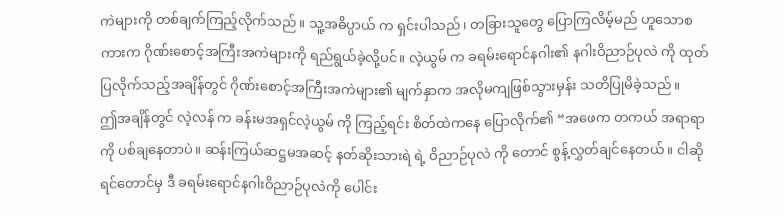ကဲများကို တစ်ချက်ကြည့်လိုက်သည်။ သူ့အဓိပ္ပာယ် က ရှင်းပါသည်၊ တခြားသူတွေ ပြောကြလိမ့်မည် ဟူသောစကားက ဂိုဏ်းစောင့်အကြီးအကဲများကို ရည်ရွယ်ခဲ့လို့ပင်။ လဲ့ယွမ် က ခရမ်းရောင်နဂါး၏ နဂါးဝိညာဉ်ပုလဲ ကို ထုတ်ပြလိုက်သည့်အချိန်တွင် ဂိုဏ်းစောင့်အကြီးအကဲများ၏ မျက်နှာက အလိုမကျဖြစ်သွားမှန်း သတိပြုမိခဲ့သည်။
ဤအချိန်တွင် လဲ့လန် က ခန်းမအရှင်လဲ့ယွမ် ကို ကြည့်ရင်း စိတ်ထဲကနေ ပြောလိုက်၏ “အဖေက တကယ် အရာရာကို ပစ်ချနေတာပဲ။ ဆန်းကြယ်ဆဋ္ဌမအဆင့် နတ်ဆိုးသားရဲ ရဲ့ ဝိညာဉ်ပုလဲ ကို တောင် စွန့်လွှတ်ချင်နေတယ်။ ငါဆိုရင်တောင်မှ ဒီ ခရမ်းရောင်နဂါးဝိညာဉ်ပုလဲကို ပေါင်း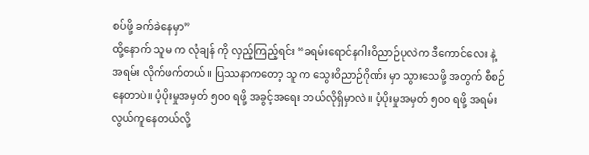စပ်ဖို့ ခက်ခဲနေမှာ”
ထို့နောက် သူမ က လုံချန် ကို လှည့်ကြည့်ရင်း “ခရမ်းရောင်နဂါးဝိညာဉ်ပုလဲက ဒီကောင်လေး နဲ့ အရမ်း လိုက်ဖက်တယ်။ ပြဿနာကတော့ သူ က သွေးဝိညာဉ်ဂိုဏ်း မှာ သွားသေဖို့ အတွက် စီစဉ်နေတာပဲ။ ပံ့ပိုးမှုအမှတ် ၅၀၀ ရဖို့ အခွင့်အရေး ဘယ်လိုရှိမှာလဲ။ ပံ့ပိုးမှုအမှတ် ၅၀၀ ရဖို့ အရမ်း လွယ်ကူနေတယ်လို့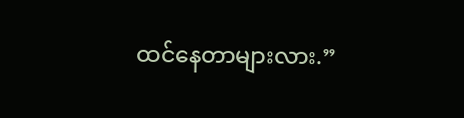ထင်နေတာများလား.”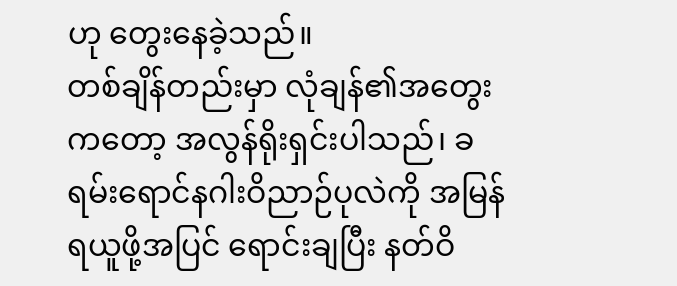ဟု တွေးနေခဲ့သည်။
တစ်ချိန်တည်းမှာ လုံချန်၏အတွေးကတော့ အလွန်ရိုးရှင်းပါသည်၊ ခရမ်းရောင်နဂါးဝိညာဉ်ပုလဲကို အမြန်ရယူဖို့အပြင် ရောင်းချပြီး နတ်ဝိ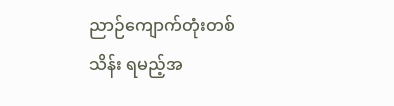ညာဉ်ကျောက်တုံးတစ်သိန်း ရမည့်အ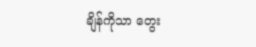ချိန်ကိုသာ တွေး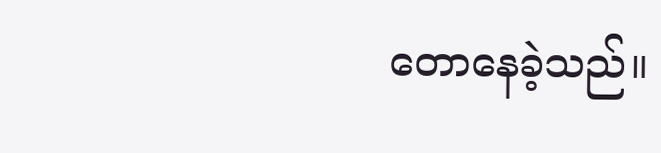တောနေခဲ့သည်။